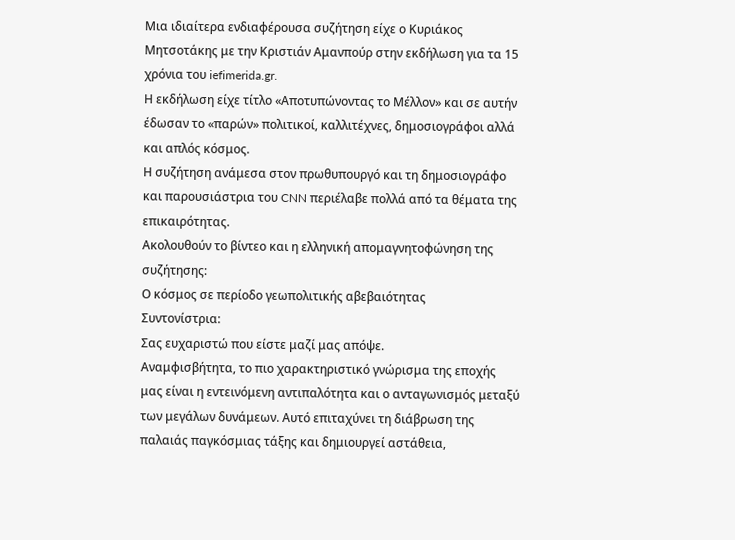Μια ιδιαίτερα ενδιαφέρουσα συζήτηση είχε ο Κυριάκος Μητσοτάκης με την Κριστιάν Αμανπούρ στην εκδήλωση για τα 15 χρόνια του iefimerida.gr.
Η εκδήλωση είχε τίτλο «Αποτυπώνοντας το Μέλλον» και σε αυτήν έδωσαν το «παρών» πολιτικοί, καλλιτέχνες, δημοσιογράφοι αλλά και απλός κόσμος.
Η συζήτηση ανάμεσα στον πρωθυπουργό και τη δημοσιογράφο και παρουσιάστρια του CNN περιέλαβε πολλά από τα θέματα της επικαιρότητας.
Ακολουθούν το βίντεο και η ελληνική απομαγνητοφώνηση της συζήτησης:
Ο κόσμος σε περίοδο γεωπολιτικής αβεβαιότητας
Συντονίστρια:
Σας ευχαριστώ που είστε μαζί μας απόψε.
Αναμφισβήτητα, το πιο χαρακτηριστικό γνώρισμα της εποχής μας είναι η εντεινόμενη αντιπαλότητα και ο ανταγωνισμός μεταξύ των μεγάλων δυνάμεων. Αυτό επιταχύνει τη διάβρωση της παλαιάς παγκόσμιας τάξης και δημιουργεί αστάθεια,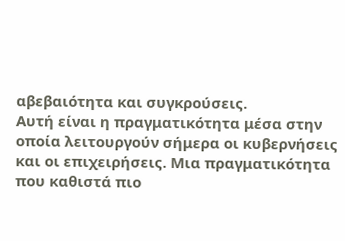αβεβαιότητα και συγκρούσεις.
Αυτή είναι η πραγματικότητα μέσα στην οποία λειτουργούν σήμερα οι κυβερνήσεις και οι επιχειρήσεις. Μια πραγματικότητα που καθιστά πιο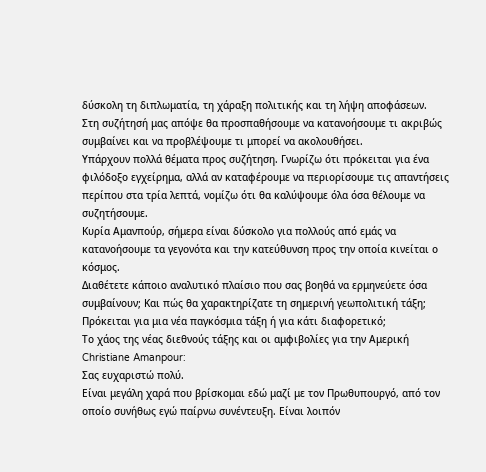δύσκολη τη διπλωματία, τη χάραξη πολιτικής και τη λήψη αποφάσεων.
Στη συζήτησή μας απόψε θα προσπαθήσουμε να κατανοήσουμε τι ακριβώς συμβαίνει και να προβλέψουμε τι μπορεί να ακολουθήσει.
Υπάρχουν πολλά θέματα προς συζήτηση. Γνωρίζω ότι πρόκειται για ένα φιλόδοξο εγχείρημα, αλλά αν καταφέρουμε να περιορίσουμε τις απαντήσεις περίπου στα τρία λεπτά, νομίζω ότι θα καλύψουμε όλα όσα θέλουμε να συζητήσουμε.
Κυρία Αμανπούρ, σήμερα είναι δύσκολο για πολλούς από εμάς να κατανοήσουμε τα γεγονότα και την κατεύθυνση προς την οποία κινείται ο κόσμος.
Διαθέτετε κάποιο αναλυτικό πλαίσιο που σας βοηθά να ερμηνεύετε όσα συμβαίνουν; Και πώς θα χαρακτηρίζατε τη σημερινή γεωπολιτική τάξη; Πρόκειται για μια νέα παγκόσμια τάξη ή για κάτι διαφορετικό;
Το χάος της νέας διεθνούς τάξης και οι αμφιβολίες για την Αμερική
Christiane Amanpour:
Σας ευχαριστώ πολύ.
Είναι μεγάλη χαρά που βρίσκομαι εδώ μαζί με τον Πρωθυπουργό, από τον οποίο συνήθως εγώ παίρνω συνέντευξη. Είναι λοιπόν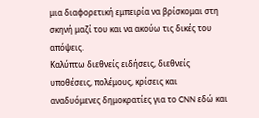μια διαφορετική εμπειρία να βρίσκομαι στη σκηνή μαζί του και να ακούω τις δικές του απόψεις.
Καλύπτω διεθνείς ειδήσεις, διεθνείς υποθέσεις, πολέμους, κρίσεις και αναδυόμενες δημοκρατίες για το CNN εδώ και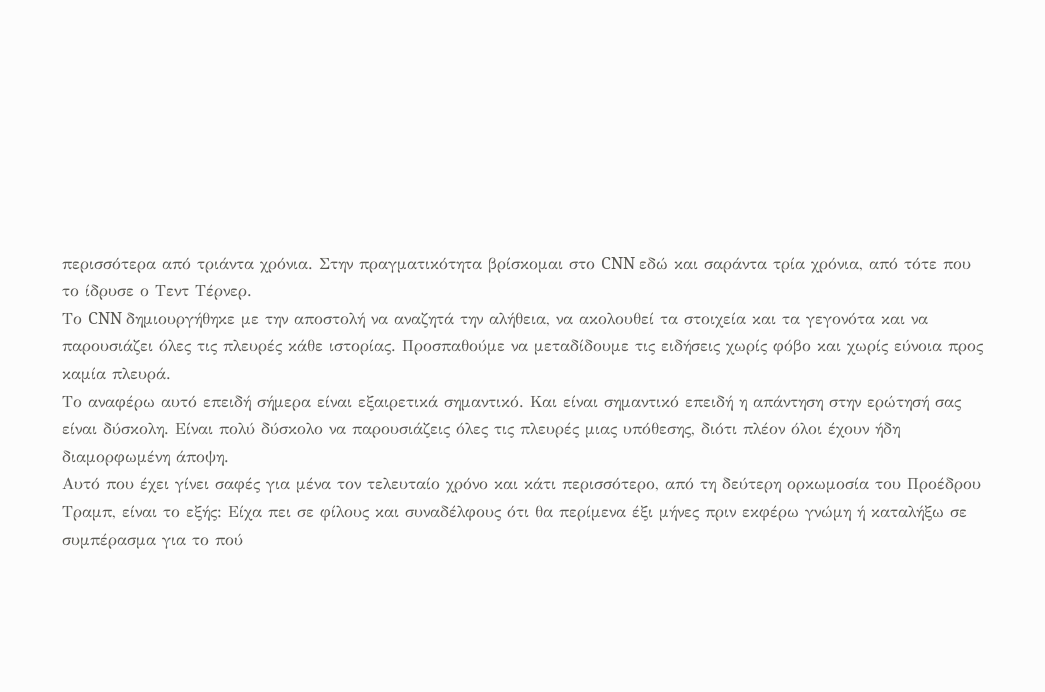περισσότερα από τριάντα χρόνια. Στην πραγματικότητα βρίσκομαι στο CNN εδώ και σαράντα τρία χρόνια, από τότε που το ίδρυσε ο Τεντ Τέρνερ.
Το CNN δημιουργήθηκε με την αποστολή να αναζητά την αλήθεια, να ακολουθεί τα στοιχεία και τα γεγονότα και να παρουσιάζει όλες τις πλευρές κάθε ιστορίας. Προσπαθούμε να μεταδίδουμε τις ειδήσεις χωρίς φόβο και χωρίς εύνοια προς καμία πλευρά.
Το αναφέρω αυτό επειδή σήμερα είναι εξαιρετικά σημαντικό. Και είναι σημαντικό επειδή η απάντηση στην ερώτησή σας είναι δύσκολη. Είναι πολύ δύσκολο να παρουσιάζεις όλες τις πλευρές μιας υπόθεσης, διότι πλέον όλοι έχουν ήδη διαμορφωμένη άποψη.
Αυτό που έχει γίνει σαφές για μένα τον τελευταίο χρόνο και κάτι περισσότερο, από τη δεύτερη ορκωμοσία του Προέδρου Τραμπ, είναι το εξής: Είχα πει σε φίλους και συναδέλφους ότι θα περίμενα έξι μήνες πριν εκφέρω γνώμη ή καταλήξω σε συμπέρασμα για το πού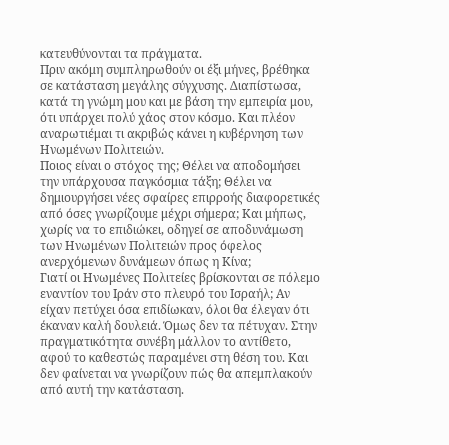κατευθύνονται τα πράγματα.
Πριν ακόμη συμπληρωθούν οι έξι μήνες, βρέθηκα σε κατάσταση μεγάλης σύγχυσης. Διαπίστωσα, κατά τη γνώμη μου και με βάση την εμπειρία μου, ότι υπάρχει πολύ χάος στον κόσμο. Και πλέον αναρωτιέμαι τι ακριβώς κάνει η κυβέρνηση των Ηνωμένων Πολιτειών.
Ποιος είναι ο στόχος της; Θέλει να αποδομήσει την υπάρχουσα παγκόσμια τάξη; Θέλει να δημιουργήσει νέες σφαίρες επιρροής διαφορετικές από όσες γνωρίζουμε μέχρι σήμερα; Και μήπως, χωρίς να το επιδιώκει, οδηγεί σε αποδυνάμωση των Ηνωμένων Πολιτειών προς όφελος ανερχόμενων δυνάμεων όπως η Κίνα;
Γιατί οι Ηνωμένες Πολιτείες βρίσκονται σε πόλεμο εναντίον του Ιράν στο πλευρό του Ισραήλ; Αν είχαν πετύχει όσα επιδίωκαν, όλοι θα έλεγαν ότι έκαναν καλή δουλειά. Όμως δεν τα πέτυχαν. Στην πραγματικότητα συνέβη μάλλον το αντίθετο, αφού το καθεστώς παραμένει στη θέση του. Και δεν φαίνεται να γνωρίζουν πώς θα απεμπλακούν από αυτή την κατάσταση.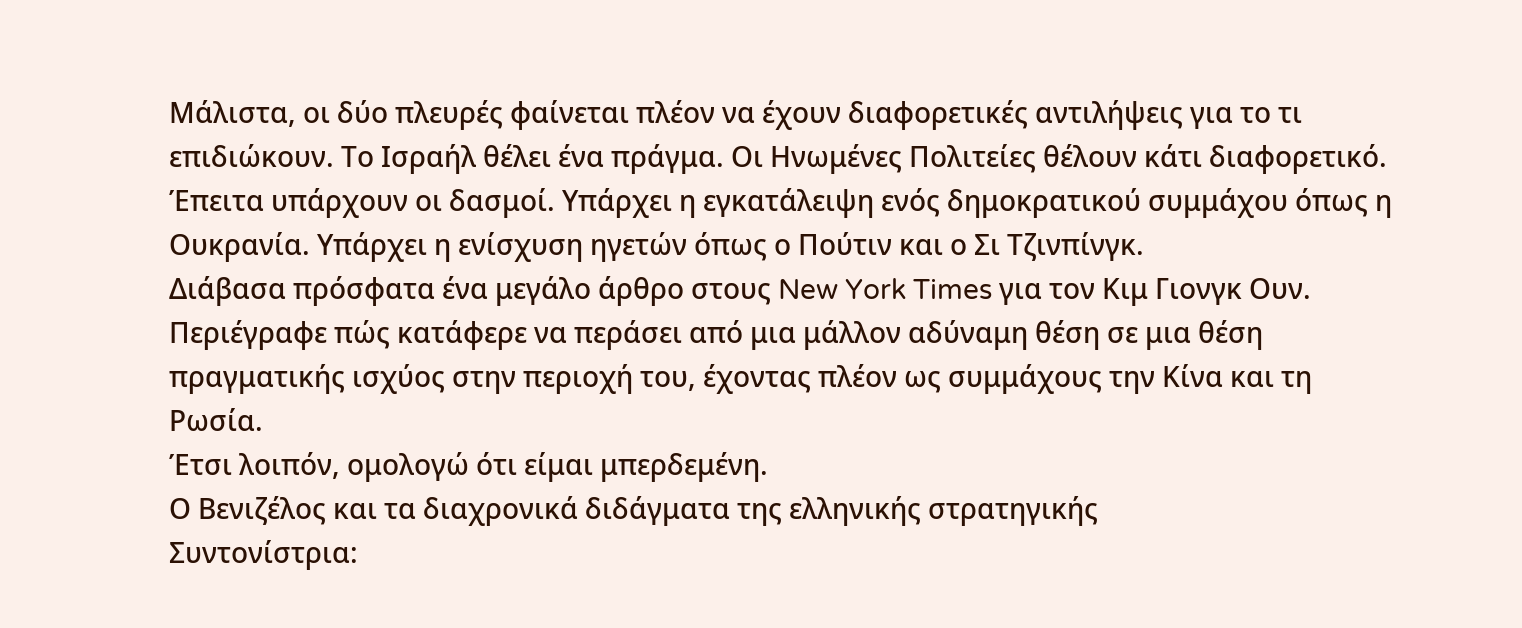Μάλιστα, οι δύο πλευρές φαίνεται πλέον να έχουν διαφορετικές αντιλήψεις για το τι επιδιώκουν. Το Ισραήλ θέλει ένα πράγμα. Οι Ηνωμένες Πολιτείες θέλουν κάτι διαφορετικό.
Έπειτα υπάρχουν οι δασμοί. Υπάρχει η εγκατάλειψη ενός δημοκρατικού συμμάχου όπως η Ουκρανία. Υπάρχει η ενίσχυση ηγετών όπως ο Πούτιν και ο Σι Τζινπίνγκ.
Διάβασα πρόσφατα ένα μεγάλο άρθρο στους New York Times για τον Κιμ Γιονγκ Ουν. Περιέγραφε πώς κατάφερε να περάσει από μια μάλλον αδύναμη θέση σε μια θέση πραγματικής ισχύος στην περιοχή του, έχοντας πλέον ως συμμάχους την Κίνα και τη Ρωσία.
Έτσι λοιπόν, ομολογώ ότι είμαι μπερδεμένη.
Ο Βενιζέλος και τα διαχρονικά διδάγματα της ελληνικής στρατηγικής
Συντονίστρια: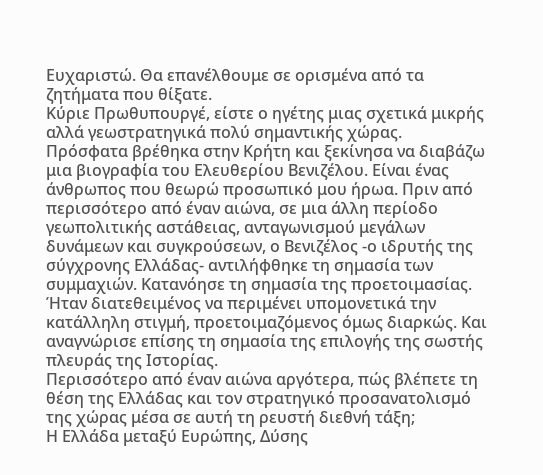Ευχαριστώ. Θα επανέλθουμε σε ορισμένα από τα ζητήματα που θίξατε.
Κύριε Πρωθυπουργέ, είστε ο ηγέτης μιας σχετικά μικρής αλλά γεωστρατηγικά πολύ σημαντικής χώρας.
Πρόσφατα βρέθηκα στην Κρήτη και ξεκίνησα να διαβάζω μια βιογραφία του Ελευθερίου Βενιζέλου. Είναι ένας άνθρωπος που θεωρώ προσωπικό μου ήρωα. Πριν από περισσότερο από έναν αιώνα, σε μια άλλη περίοδο γεωπολιτικής αστάθειας, ανταγωνισμού μεγάλων δυνάμεων και συγκρούσεων, ο Βενιζέλος -ο ιδρυτής της σύγχρονης Ελλάδας- αντιλήφθηκε τη σημασία των συμμαχιών. Κατανόησε τη σημασία της προετοιμασίας. Ήταν διατεθειμένος να περιμένει υπομονετικά την κατάλληλη στιγμή, προετοιμαζόμενος όμως διαρκώς. Και αναγνώρισε επίσης τη σημασία της επιλογής της σωστής πλευράς της Ιστορίας.
Περισσότερο από έναν αιώνα αργότερα, πώς βλέπετε τη θέση της Ελλάδας και τον στρατηγικό προσανατολισμό της χώρας μέσα σε αυτή τη ρευστή διεθνή τάξη;
Η Ελλάδα μεταξύ Ευρώπης, Δύσης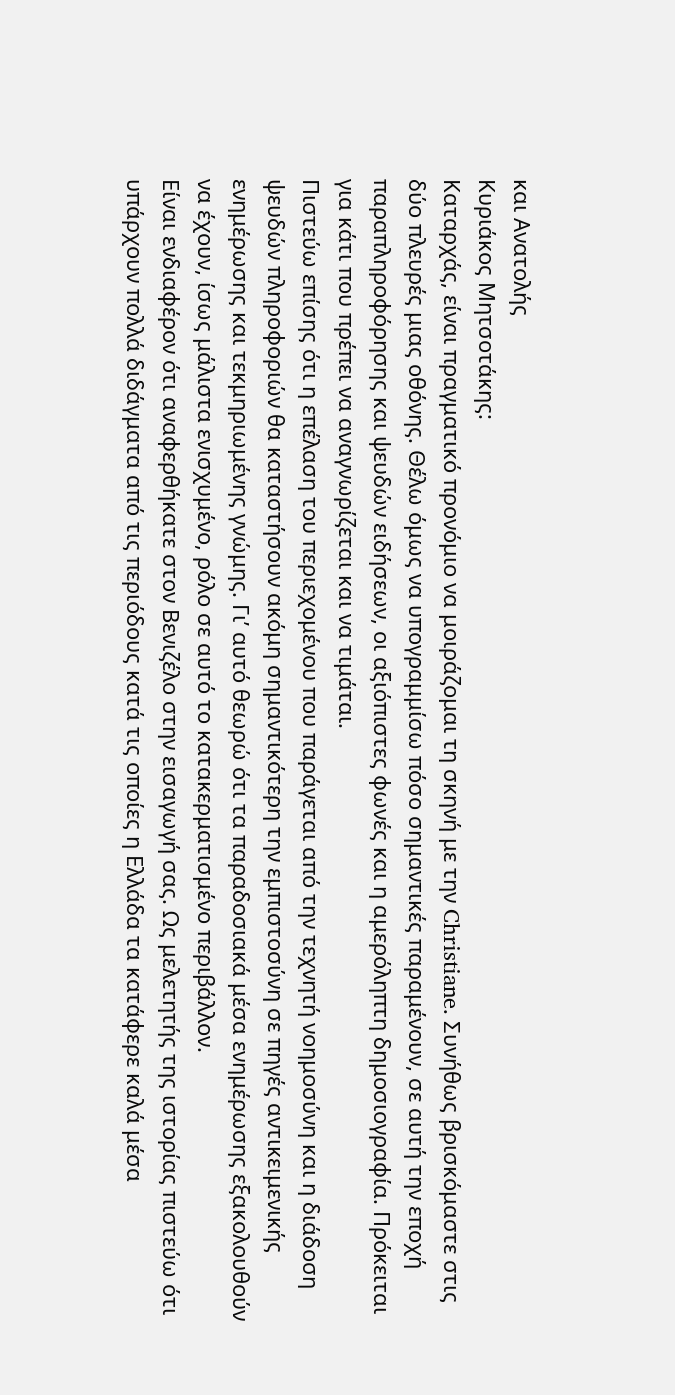και Ανατολής
Κυριάκος Μητσοτάκης:
Καταρχάς, είναι πραγματικό προνόμιο να μοιράζομαι τη σκηνή με την Christiane. Συνήθως βρισκόμαστε στις δύο πλευρές μιας οθόνης. Θέλω όμως να υπογραμμίσω πόσο σημαντικές παραμένουν, σε αυτή την εποχή παραπληροφόρησης και ψευδών ειδήσεων, οι αξιόπιστες φωνές και η αμερόληπτη δημοσιογραφία. Πρόκειται για κάτι που πρέπει να αναγνωρίζεται και να τιμάται.
Πιστεύω επίσης ότι η επέλαση του περιεχομένου που παράγεται από την τεχνητή νοημοσύνη και η διάδοση ψευδών πληροφοριών θα καταστήσουν ακόμη σημαντικότερη την εμπιστοσύνη σε πηγές αντικειμενικής ενημέρωσης και τεκμηριωμένης γνώμης. Γι’ αυτό θεωρώ ότι τα παραδοσιακά μέσα ενημέρωσης εξακολουθούν να έχουν, ίσως μάλιστα ενισχυμένο, ρόλο σε αυτό το κατακερματισμένο περιβάλλον.
Είναι ενδιαφέρον ότι αναφερθήκατε στον Βενιζέλο στην εισαγωγή σας. Ως μελετητής της ιστορίας πιστεύω ότι υπάρχουν πολλά διδάγματα από τις περιόδους κατά τις οποίες η Ελλάδα τα κατάφερε καλά μέσα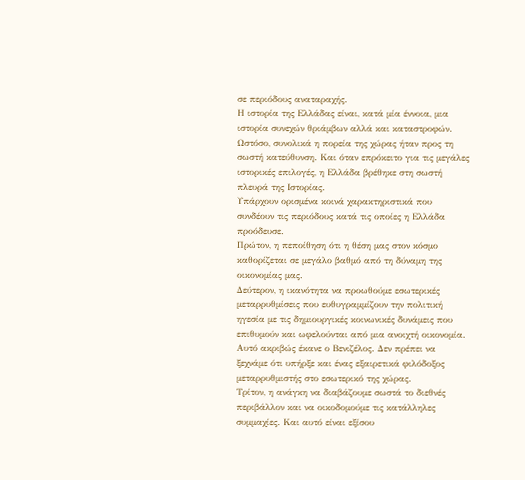σε περιόδους αναταραχής.
Η ιστορία της Ελλάδας είναι, κατά μία έννοια, μια ιστορία συνεχών θριάμβων αλλά και καταστροφών. Ωστόσο, συνολικά η πορεία της χώρας ήταν προς τη σωστή κατεύθυνση. Και όταν επρόκειτο για τις μεγάλες ιστορικές επιλογές, η Ελλάδα βρέθηκε στη σωστή πλευρά της Ιστορίας.
Υπάρχουν ορισμένα κοινά χαρακτηριστικά που συνδέουν τις περιόδους κατά τις οποίες η Ελλάδα προόδευσε.
Πρώτον, η πεποίθηση ότι η θέση μας στον κόσμο καθορίζεται σε μεγάλο βαθμό από τη δύναμη της οικονομίας μας.
Δεύτερον, η ικανότητα να προωθούμε εσωτερικές μεταρρυθμίσεις που ευθυγραμμίζουν την πολιτική ηγεσία με τις δημιουργικές κοινωνικές δυνάμεις που επιθυμούν και ωφελούνται από μια ανοιχτή οικονομία. Αυτό ακριβώς έκανε ο Βενιζέλος. Δεν πρέπει να ξεχνάμε ότι υπήρξε και ένας εξαιρετικά φιλόδοξος μεταρρυθμιστής στο εσωτερικό της χώρας.
Τρίτον, η ανάγκη να διαβάζουμε σωστά το διεθνές περιβάλλον και να οικοδομούμε τις κατάλληλες συμμαχίες. Και αυτό είναι εξίσου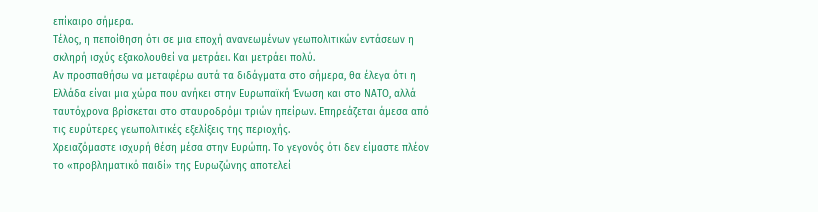επίκαιρο σήμερα.
Τέλος, η πεποίθηση ότι σε μια εποχή ανανεωμένων γεωπολιτικών εντάσεων η σκληρή ισχύς εξακολουθεί να μετράει. Και μετράει πολύ.
Αν προσπαθήσω να μεταφέρω αυτά τα διδάγματα στο σήμερα, θα έλεγα ότι η Ελλάδα είναι μια χώρα που ανήκει στην Ευρωπαϊκή Ένωση και στο ΝΑΤΟ, αλλά ταυτόχρονα βρίσκεται στο σταυροδρόμι τριών ηπείρων. Επηρεάζεται άμεσα από τις ευρύτερες γεωπολιτικές εξελίξεις της περιοχής.
Χρειαζόμαστε ισχυρή θέση μέσα στην Ευρώπη. Το γεγονός ότι δεν είμαστε πλέον το «προβληματικό παιδί» της Ευρωζώνης αποτελεί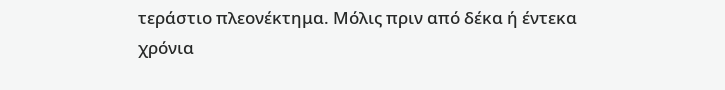τεράστιο πλεονέκτημα. Μόλις πριν από δέκα ή έντεκα χρόνια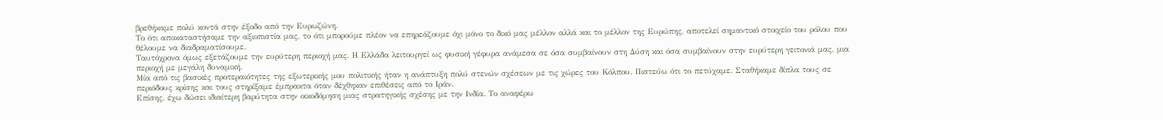βρεθήκαμε πολύ κοντά στην έξοδο από την Ευρωζώνη.
Το ότι αποκαταστήσαμε την αξιοπιστία μας, το ότι μπορούμε πλέον να επηρεάζουμε όχι μόνο το δικό μας μέλλον αλλά και το μέλλον της Ευρώπης, αποτελεί σημαντικό στοιχείο του ρόλου που θέλουμε να διαδραματίσουμε.
Ταυτόχρονα όμως εξετάζουμε την ευρύτερη περιοχή μας. Η Ελλάδα λειτουργεί ως φυσική γέφυρα ανάμεσα σε όσα συμβαίνουν στη Δύση και όσα συμβαίνουν στην ευρύτερη γειτονιά μας, μια περιοχή με μεγάλη δυναμική.
Μία από τις βασικές προτεραιότητες της εξωτερικής μου πολιτικής ήταν η ανάπτυξη πολύ στενών σχέσεων με τις χώρες του Κόλπου. Πιστεύω ότι το πετύχαμε. Σταθήκαμε δίπλα τους σε περιόδους κρίσης και τους στηρίξαμε έμπρακτα όταν δέχθηκαν επιθέσεις από το Ιράν.
Επίσης, έχω δώσει ιδιαίτερη βαρύτητα στην οικοδόμηση μιας στρατηγικής σχέσης με την Ινδία. Το αναφέρω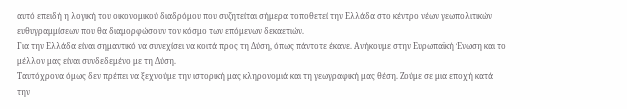αυτό επειδή η λογική του οικονομικού διαδρόμου που συζητείται σήμερα τοποθετεί την Ελλάδα στο κέντρο νέων γεωπολιτικών ευθυγραμμίσεων που θα διαμορφώσουν τον κόσμο των επόμενων δεκαετιών.
Για την Ελλάδα είναι σημαντικό να συνεχίσει να κοιτά προς τη Δύση, όπως πάντοτε έκανε. Ανήκουμε στην Ευρωπαϊκή Ένωση και το μέλλον μας είναι συνδεδεμένο με τη Δύση.
Ταυτόχρονα όμως δεν πρέπει να ξεχνούμε την ιστορική μας κληρονομιά και τη γεωγραφική μας θέση. Ζούμε σε μια εποχή κατά την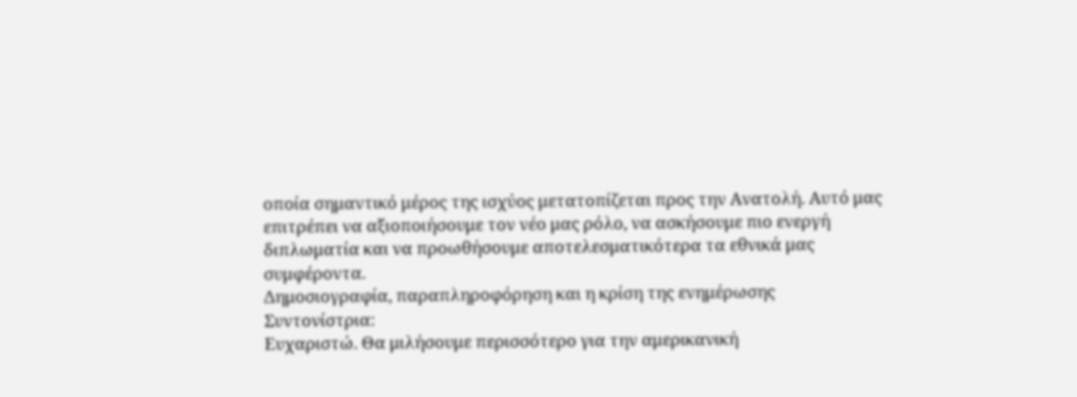οποία σημαντικό μέρος της ισχύος μετατοπίζεται προς την Ανατολή. Αυτό μας επιτρέπει να αξιοποιήσουμε τον νέο μας ρόλο, να ασκήσουμε πιο ενεργή διπλωματία και να προωθήσουμε αποτελεσματικότερα τα εθνικά μας συμφέροντα.
Δημοσιογραφία, παραπληροφόρηση και η κρίση της ενημέρωσης
Συντονίστρια:
Ευχαριστώ. Θα μιλήσουμε περισσότερο για την αμερικανική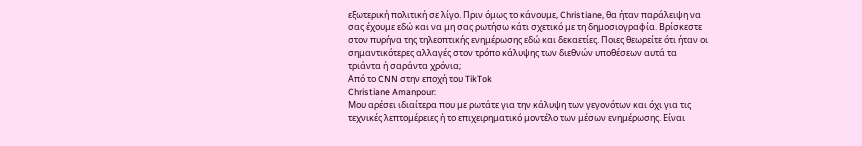εξωτερική πολιτική σε λίγο. Πριν όμως το κάνουμε, Christiane, θα ήταν παράλειψη να σας έχουμε εδώ και να μη σας ρωτήσω κάτι σχετικό με τη δημοσιογραφία. Βρίσκεστε στον πυρήνα της τηλεοπτικής ενημέρωσης εδώ και δεκαετίες. Ποιες θεωρείτε ότι ήταν οι σημαντικότερες αλλαγές στον τρόπο κάλυψης των διεθνών υποθέσεων αυτά τα τριάντα ή σαράντα χρόνια;
Από το CNN στην εποχή του TikTok
Christiane Amanpour:
Μου αρέσει ιδιαίτερα που με ρωτάτε για την κάλυψη των γεγονότων και όχι για τις τεχνικές λεπτομέρειες ή το επιχειρηματικό μοντέλο των μέσων ενημέρωσης. Είναι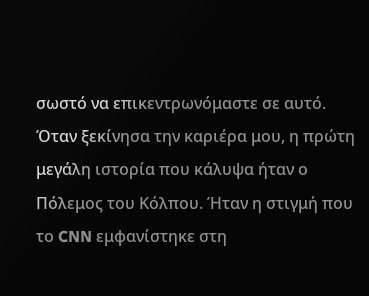σωστό να επικεντρωνόμαστε σε αυτό.
Όταν ξεκίνησα την καριέρα μου, η πρώτη μεγάλη ιστορία που κάλυψα ήταν ο Πόλεμος του Κόλπου. Ήταν η στιγμή που το CNN εμφανίστηκε στη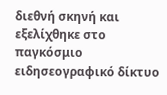διεθνή σκηνή και εξελίχθηκε στο παγκόσμιο ειδησεογραφικό δίκτυο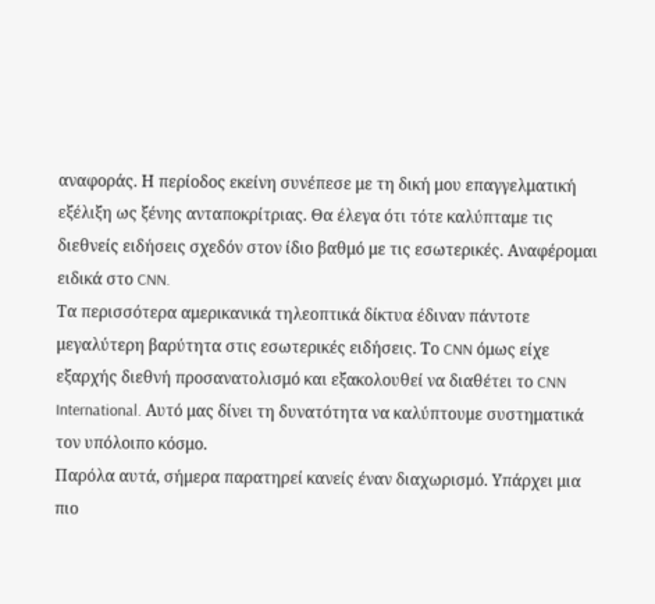αναφοράς. Η περίοδος εκείνη συνέπεσε με τη δική μου επαγγελματική εξέλιξη ως ξένης ανταποκρίτριας. Θα έλεγα ότι τότε καλύπταμε τις διεθνείς ειδήσεις σχεδόν στον ίδιο βαθμό με τις εσωτερικές. Αναφέρομαι ειδικά στο CNN.
Τα περισσότερα αμερικανικά τηλεοπτικά δίκτυα έδιναν πάντοτε μεγαλύτερη βαρύτητα στις εσωτερικές ειδήσεις. Το CNN όμως είχε εξαρχής διεθνή προσανατολισμό και εξακολουθεί να διαθέτει το CNN International. Αυτό μας δίνει τη δυνατότητα να καλύπτουμε συστηματικά τον υπόλοιπο κόσμο.
Παρόλα αυτά, σήμερα παρατηρεί κανείς έναν διαχωρισμό. Υπάρχει μια πιο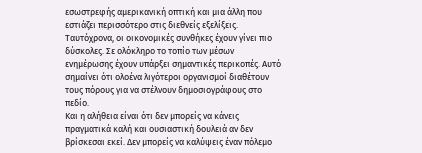εσωστρεφής αμερικανική οπτική και μια άλλη που εστιάζει περισσότερο στις διεθνείς εξελίξεις.
Ταυτόχρονα, οι οικονομικές συνθήκες έχουν γίνει πιο δύσκολες. Σε ολόκληρο το τοπίο των μέσων ενημέρωσης έχουν υπάρξει σημαντικές περικοπές. Αυτό σημαίνει ότι ολοένα λιγότεροι οργανισμοί διαθέτουν τους πόρους για να στέλνουν δημοσιογράφους στο πεδίο.
Και η αλήθεια είναι ότι δεν μπορείς να κάνεις πραγματικά καλή και ουσιαστική δουλειά αν δεν βρίσκεσαι εκεί. Δεν μπορείς να καλύψεις έναν πόλεμο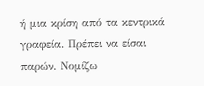ή μια κρίση από τα κεντρικά γραφεία. Πρέπει να είσαι παρών. Νομίζω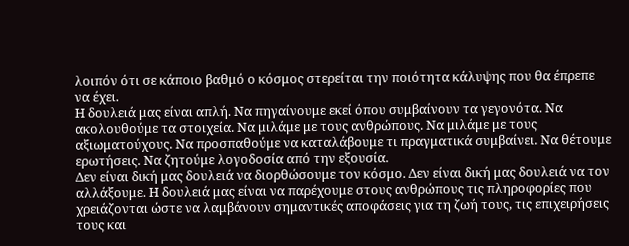λοιπόν ότι σε κάποιο βαθμό ο κόσμος στερείται την ποιότητα κάλυψης που θα έπρεπε να έχει.
Η δουλειά μας είναι απλή. Να πηγαίνουμε εκεί όπου συμβαίνουν τα γεγονότα. Να ακολουθούμε τα στοιχεία. Να μιλάμε με τους ανθρώπους. Να μιλάμε με τους αξιωματούχους. Να προσπαθούμε να καταλάβουμε τι πραγματικά συμβαίνει. Να θέτουμε ερωτήσεις. Να ζητούμε λογοδοσία από την εξουσία.
Δεν είναι δική μας δουλειά να διορθώσουμε τον κόσμο. Δεν είναι δική μας δουλειά να τον αλλάξουμε. Η δουλειά μας είναι να παρέχουμε στους ανθρώπους τις πληροφορίες που χρειάζονται ώστε να λαμβάνουν σημαντικές αποφάσεις για τη ζωή τους, τις επιχειρήσεις τους και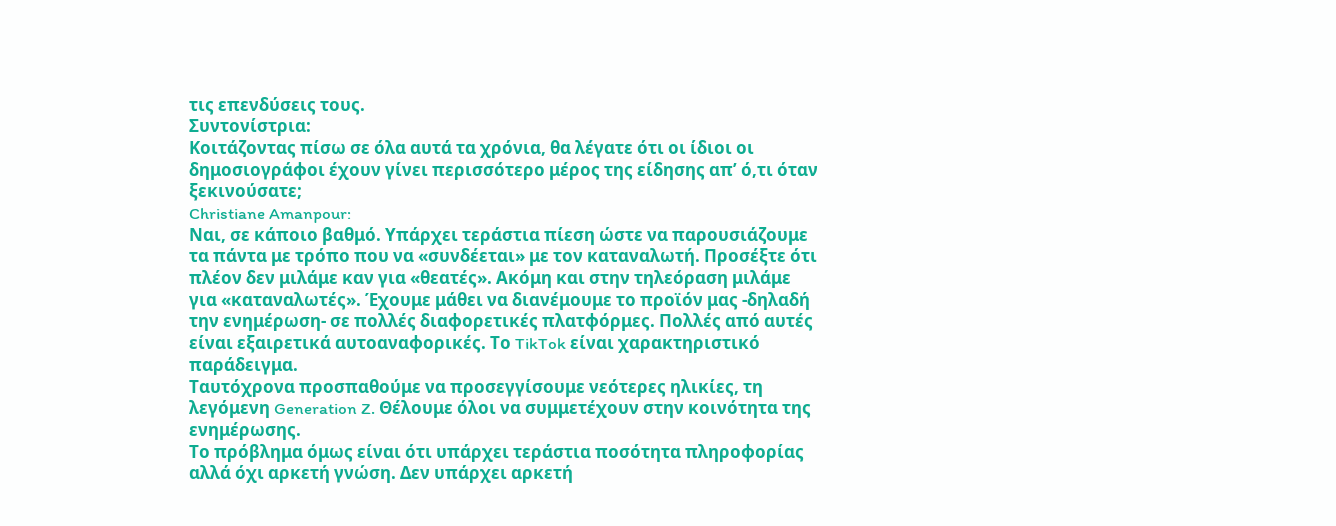τις επενδύσεις τους.
Συντονίστρια:
Κοιτάζοντας πίσω σε όλα αυτά τα χρόνια, θα λέγατε ότι οι ίδιοι οι δημοσιογράφοι έχουν γίνει περισσότερο μέρος της είδησης απ’ ό,τι όταν ξεκινούσατε;
Christiane Amanpour:
Ναι, σε κάποιο βαθμό. Υπάρχει τεράστια πίεση ώστε να παρουσιάζουμε τα πάντα με τρόπο που να «συνδέεται» με τον καταναλωτή. Προσέξτε ότι πλέον δεν μιλάμε καν για «θεατές». Ακόμη και στην τηλεόραση μιλάμε για «καταναλωτές». Έχουμε μάθει να διανέμουμε το προϊόν μας -δηλαδή την ενημέρωση- σε πολλές διαφορετικές πλατφόρμες. Πολλές από αυτές είναι εξαιρετικά αυτοαναφορικές. Το TikTok είναι χαρακτηριστικό παράδειγμα.
Ταυτόχρονα προσπαθούμε να προσεγγίσουμε νεότερες ηλικίες, τη λεγόμενη Generation Z. Θέλουμε όλοι να συμμετέχουν στην κοινότητα της ενημέρωσης.
Το πρόβλημα όμως είναι ότι υπάρχει τεράστια ποσότητα πληροφορίας αλλά όχι αρκετή γνώση. Δεν υπάρχει αρκετή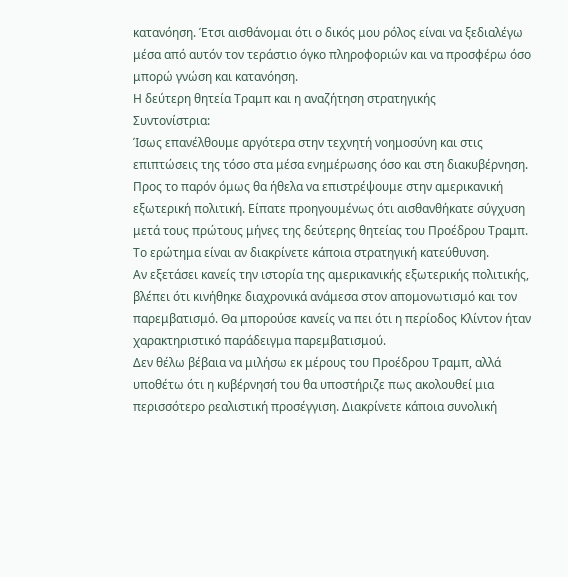κατανόηση. Έτσι αισθάνομαι ότι ο δικός μου ρόλος είναι να ξεδιαλέγω μέσα από αυτόν τον τεράστιο όγκο πληροφοριών και να προσφέρω όσο μπορώ γνώση και κατανόηση.
Η δεύτερη θητεία Τραμπ και η αναζήτηση στρατηγικής
Συντονίστρια:
Ίσως επανέλθουμε αργότερα στην τεχνητή νοημοσύνη και στις επιπτώσεις της τόσο στα μέσα ενημέρωσης όσο και στη διακυβέρνηση.
Προς το παρόν όμως θα ήθελα να επιστρέψουμε στην αμερικανική εξωτερική πολιτική. Είπατε προηγουμένως ότι αισθανθήκατε σύγχυση μετά τους πρώτους μήνες της δεύτερης θητείας του Προέδρου Τραμπ. Το ερώτημα είναι αν διακρίνετε κάποια στρατηγική κατεύθυνση.
Αν εξετάσει κανείς την ιστορία της αμερικανικής εξωτερικής πολιτικής, βλέπει ότι κινήθηκε διαχρονικά ανάμεσα στον απομονωτισμό και τον παρεμβατισμό. Θα μπορούσε κανείς να πει ότι η περίοδος Κλίντον ήταν χαρακτηριστικό παράδειγμα παρεμβατισμού.
Δεν θέλω βέβαια να μιλήσω εκ μέρους του Προέδρου Τραμπ, αλλά υποθέτω ότι η κυβέρνησή του θα υποστήριζε πως ακολουθεί μια περισσότερο ρεαλιστική προσέγγιση. Διακρίνετε κάποια συνολική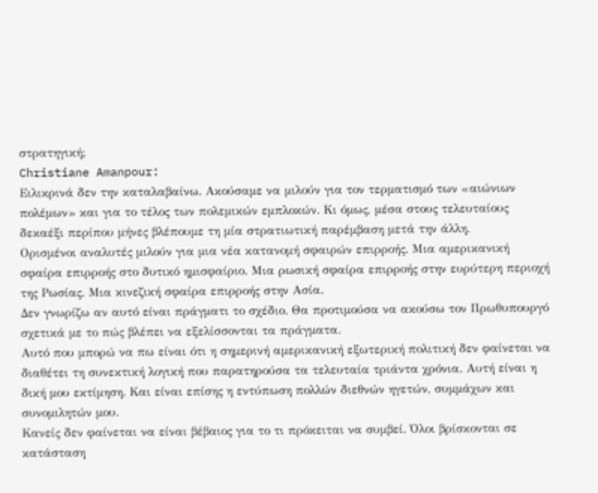στρατηγική;
Christiane Amanpour:
Ειλικρινά δεν την καταλαβαίνω. Ακούσαμε να μιλούν για τον τερματισμό των «αιώνιων πολέμων» και για το τέλος των πολεμικών εμπλοκών. Κι όμως, μέσα στους τελευταίους δεκαέξι περίπου μήνες βλέπουμε τη μία στρατιωτική παρέμβαση μετά την άλλη.
Ορισμένοι αναλυτές μιλούν για μια νέα κατανομή σφαιρών επιρροής. Μια αμερικανική σφαίρα επιρροής στο δυτικό ημισφαίριο. Μια ρωσική σφαίρα επιρροής στην ευρύτερη περιοχή της Ρωσίας. Μια κινεζική σφαίρα επιρροής στην Ασία.
Δεν γνωρίζω αν αυτό είναι πράγματι το σχέδιο. Θα προτιμούσα να ακούσω τον Πρωθυπουργό σχετικά με το πώς βλέπει να εξελίσσονται τα πράγματα.
Αυτό που μπορώ να πω είναι ότι η σημερινή αμερικανική εξωτερική πολιτική δεν φαίνεται να διαθέτει τη συνεκτική λογική που παρατηρούσα τα τελευταία τριάντα χρόνια. Αυτή είναι η δική μου εκτίμηση. Και είναι επίσης η εντύπωση πολλών διεθνών ηγετών, συμμάχων και συνομιλητών μου.
Κανείς δεν φαίνεται να είναι βέβαιος για το τι πρόκειται να συμβεί. Όλοι βρίσκονται σε κατάσταση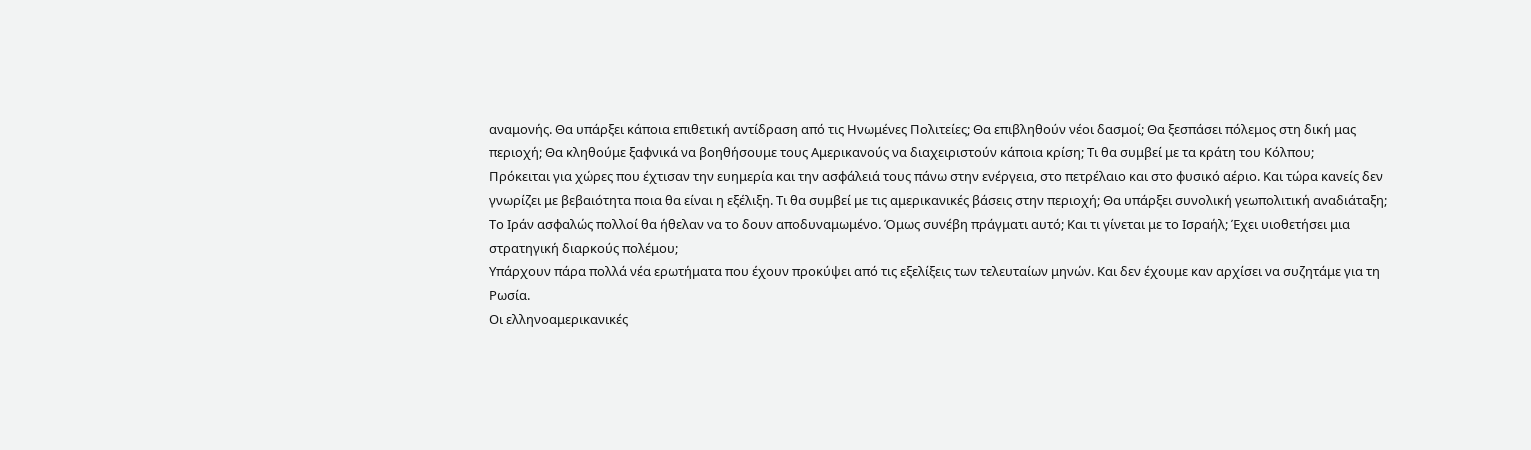αναμονής. Θα υπάρξει κάποια επιθετική αντίδραση από τις Ηνωμένες Πολιτείες; Θα επιβληθούν νέοι δασμοί; Θα ξεσπάσει πόλεμος στη δική μας περιοχή; Θα κληθούμε ξαφνικά να βοηθήσουμε τους Αμερικανούς να διαχειριστούν κάποια κρίση; Τι θα συμβεί με τα κράτη του Κόλπου;
Πρόκειται για χώρες που έχτισαν την ευημερία και την ασφάλειά τους πάνω στην ενέργεια, στο πετρέλαιο και στο φυσικό αέριο. Και τώρα κανείς δεν γνωρίζει με βεβαιότητα ποια θα είναι η εξέλιξη. Τι θα συμβεί με τις αμερικανικές βάσεις στην περιοχή; Θα υπάρξει συνολική γεωπολιτική αναδιάταξη;
Το Ιράν ασφαλώς πολλοί θα ήθελαν να το δουν αποδυναμωμένο. Όμως συνέβη πράγματι αυτό; Και τι γίνεται με το Ισραήλ; Έχει υιοθετήσει μια στρατηγική διαρκούς πολέμου;
Υπάρχουν πάρα πολλά νέα ερωτήματα που έχουν προκύψει από τις εξελίξεις των τελευταίων μηνών. Και δεν έχουμε καν αρχίσει να συζητάμε για τη Ρωσία.
Οι ελληνοαμερικανικές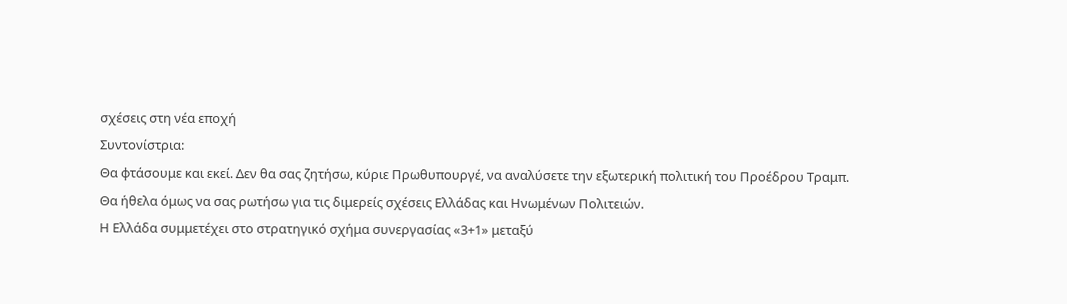σχέσεις στη νέα εποχή
Συντονίστρια:
Θα φτάσουμε και εκεί. Δεν θα σας ζητήσω, κύριε Πρωθυπουργέ, να αναλύσετε την εξωτερική πολιτική του Προέδρου Τραμπ. Θα ήθελα όμως να σας ρωτήσω για τις διμερείς σχέσεις Ελλάδας και Ηνωμένων Πολιτειών.
Η Ελλάδα συμμετέχει στο στρατηγικό σχήμα συνεργασίας «3+1» μεταξύ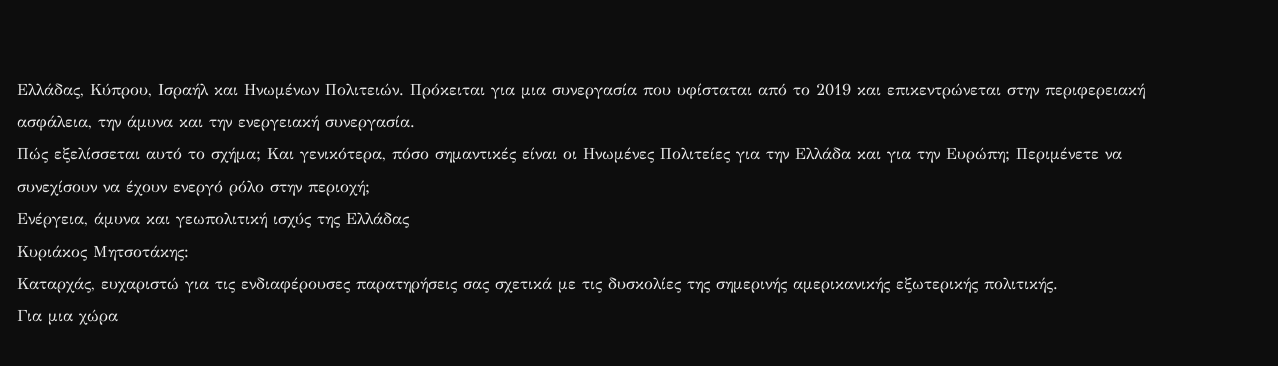Ελλάδας, Κύπρου, Ισραήλ και Ηνωμένων Πολιτειών. Πρόκειται για μια συνεργασία που υφίσταται από το 2019 και επικεντρώνεται στην περιφερειακή ασφάλεια, την άμυνα και την ενεργειακή συνεργασία.
Πώς εξελίσσεται αυτό το σχήμα; Και γενικότερα, πόσο σημαντικές είναι οι Ηνωμένες Πολιτείες για την Ελλάδα και για την Ευρώπη; Περιμένετε να συνεχίσουν να έχουν ενεργό ρόλο στην περιοχή;
Ενέργεια, άμυνα και γεωπολιτική ισχύς της Ελλάδας
Κυριάκος Μητσοτάκης:
Καταρχάς, ευχαριστώ για τις ενδιαφέρουσες παρατηρήσεις σας σχετικά με τις δυσκολίες της σημερινής αμερικανικής εξωτερικής πολιτικής.
Για μια χώρα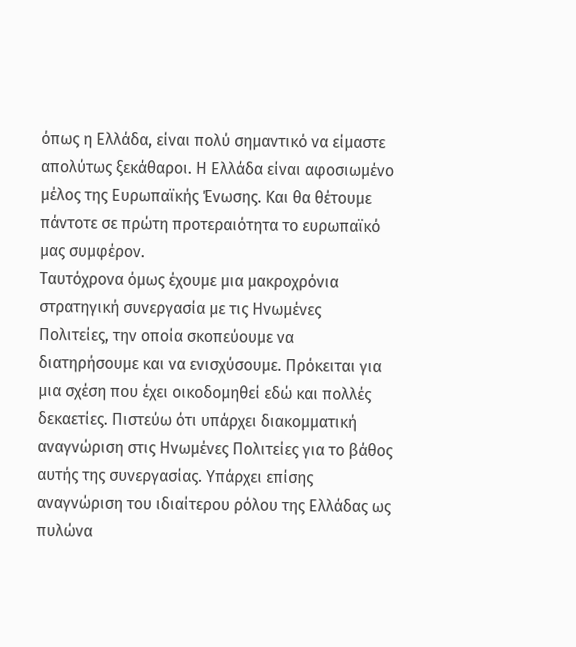όπως η Ελλάδα, είναι πολύ σημαντικό να είμαστε απολύτως ξεκάθαροι. Η Ελλάδα είναι αφοσιωμένο μέλος της Ευρωπαϊκής Ένωσης. Και θα θέτουμε πάντοτε σε πρώτη προτεραιότητα το ευρωπαϊκό μας συμφέρον.
Ταυτόχρονα όμως έχουμε μια μακροχρόνια στρατηγική συνεργασία με τις Ηνωμένες Πολιτείες, την οποία σκοπεύουμε να διατηρήσουμε και να ενισχύσουμε. Πρόκειται για μια σχέση που έχει οικοδομηθεί εδώ και πολλές δεκαετίες. Πιστεύω ότι υπάρχει διακομματική αναγνώριση στις Ηνωμένες Πολιτείες για το βάθος αυτής της συνεργασίας. Υπάρχει επίσης αναγνώριση του ιδιαίτερου ρόλου της Ελλάδας ως πυλώνα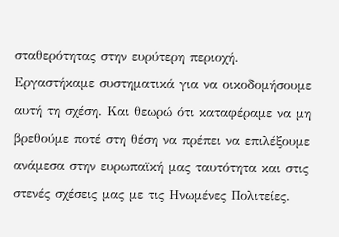σταθερότητας στην ευρύτερη περιοχή.
Εργαστήκαμε συστηματικά για να οικοδομήσουμε αυτή τη σχέση. Και θεωρώ ότι καταφέραμε να μη βρεθούμε ποτέ στη θέση να πρέπει να επιλέξουμε ανάμεσα στην ευρωπαϊκή μας ταυτότητα και στις στενές σχέσεις μας με τις Ηνωμένες Πολιτείες.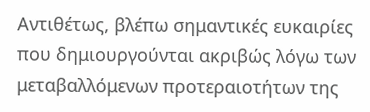Αντιθέτως, βλέπω σημαντικές ευκαιρίες που δημιουργούνται ακριβώς λόγω των μεταβαλλόμενων προτεραιοτήτων της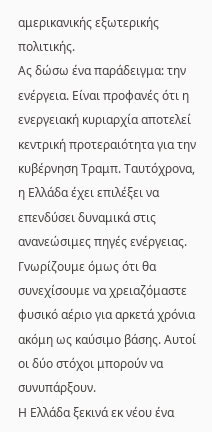αμερικανικής εξωτερικής πολιτικής.
Ας δώσω ένα παράδειγμα: την ενέργεια. Είναι προφανές ότι η ενεργειακή κυριαρχία αποτελεί κεντρική προτεραιότητα για την κυβέρνηση Τραμπ. Ταυτόχρονα, η Ελλάδα έχει επιλέξει να επενδύσει δυναμικά στις ανανεώσιμες πηγές ενέργειας. Γνωρίζουμε όμως ότι θα συνεχίσουμε να χρειαζόμαστε φυσικό αέριο για αρκετά χρόνια ακόμη ως καύσιμο βάσης. Αυτοί οι δύο στόχοι μπορούν να συνυπάρξουν.
Η Ελλάδα ξεκινά εκ νέου ένα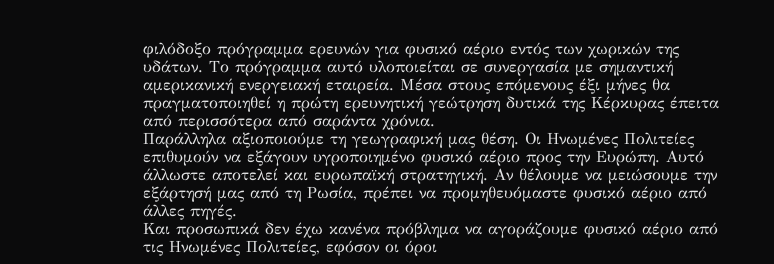φιλόδοξο πρόγραμμα ερευνών για φυσικό αέριο εντός των χωρικών της υδάτων. Το πρόγραμμα αυτό υλοποιείται σε συνεργασία με σημαντική αμερικανική ενεργειακή εταιρεία. Μέσα στους επόμενους έξι μήνες θα πραγματοποιηθεί η πρώτη ερευνητική γεώτρηση δυτικά της Κέρκυρας έπειτα από περισσότερα από σαράντα χρόνια.
Παράλληλα αξιοποιούμε τη γεωγραφική μας θέση. Οι Ηνωμένες Πολιτείες επιθυμούν να εξάγουν υγροποιημένο φυσικό αέριο προς την Ευρώπη. Αυτό άλλωστε αποτελεί και ευρωπαϊκή στρατηγική. Αν θέλουμε να μειώσουμε την εξάρτησή μας από τη Ρωσία, πρέπει να προμηθευόμαστε φυσικό αέριο από άλλες πηγές.
Και προσωπικά δεν έχω κανένα πρόβλημα να αγοράζουμε φυσικό αέριο από τις Ηνωμένες Πολιτείες, εφόσον οι όροι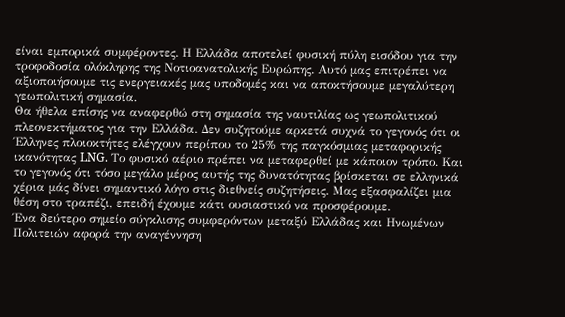είναι εμπορικά συμφέροντες. Η Ελλάδα αποτελεί φυσική πύλη εισόδου για την τροφοδοσία ολόκληρης της Νοτιοανατολικής Ευρώπης. Αυτό μας επιτρέπει να αξιοποιήσουμε τις ενεργειακές μας υποδομές και να αποκτήσουμε μεγαλύτερη γεωπολιτική σημασία.
Θα ήθελα επίσης να αναφερθώ στη σημασία της ναυτιλίας ως γεωπολιτικού πλεονεκτήματος για την Ελλάδα. Δεν συζητούμε αρκετά συχνά το γεγονός ότι οι Έλληνες πλοιοκτήτες ελέγχουν περίπου το 25% της παγκόσμιας μεταφορικής ικανότητας LNG. Το φυσικό αέριο πρέπει να μεταφερθεί με κάποιον τρόπο. Και το γεγονός ότι τόσο μεγάλο μέρος αυτής της δυνατότητας βρίσκεται σε ελληνικά χέρια μάς δίνει σημαντικό λόγο στις διεθνείς συζητήσεις. Μας εξασφαλίζει μια θέση στο τραπέζι, επειδή έχουμε κάτι ουσιαστικό να προσφέρουμε.
Ένα δεύτερο σημείο σύγκλισης συμφερόντων μεταξύ Ελλάδας και Ηνωμένων Πολιτειών αφορά την αναγέννηση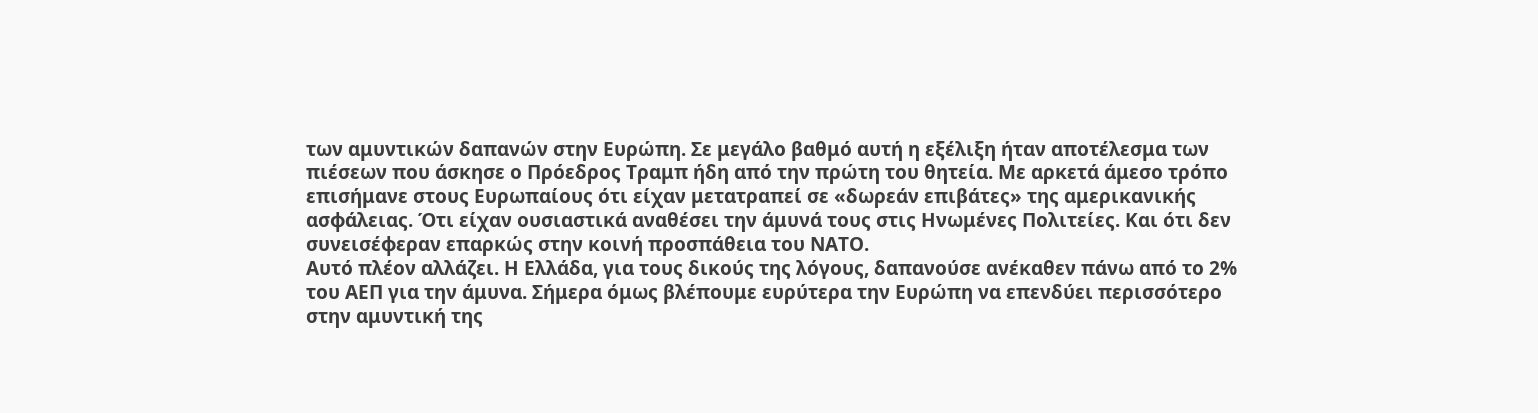των αμυντικών δαπανών στην Ευρώπη. Σε μεγάλο βαθμό αυτή η εξέλιξη ήταν αποτέλεσμα των πιέσεων που άσκησε ο Πρόεδρος Τραμπ ήδη από την πρώτη του θητεία. Με αρκετά άμεσο τρόπο επισήμανε στους Ευρωπαίους ότι είχαν μετατραπεί σε «δωρεάν επιβάτες» της αμερικανικής ασφάλειας. Ότι είχαν ουσιαστικά αναθέσει την άμυνά τους στις Ηνωμένες Πολιτείες. Και ότι δεν συνεισέφεραν επαρκώς στην κοινή προσπάθεια του ΝΑΤΟ.
Αυτό πλέον αλλάζει. Η Ελλάδα, για τους δικούς της λόγους, δαπανούσε ανέκαθεν πάνω από το 2% του ΑΕΠ για την άμυνα. Σήμερα όμως βλέπουμε ευρύτερα την Ευρώπη να επενδύει περισσότερο στην αμυντική της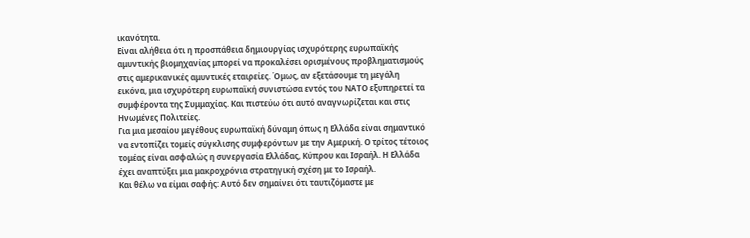ικανότητα.
Είναι αλήθεια ότι η προσπάθεια δημιουργίας ισχυρότερης ευρωπαϊκής αμυντικής βιομηχανίας μπορεί να προκαλέσει ορισμένους προβληματισμούς στις αμερικανικές αμυντικές εταιρείες. Όμως, αν εξετάσουμε τη μεγάλη εικόνα, μια ισχυρότερη ευρωπαϊκή συνιστώσα εντός του ΝΑΤΟ εξυπηρετεί τα συμφέροντα της Συμμαχίας. Και πιστεύω ότι αυτό αναγνωρίζεται και στις Ηνωμένες Πολιτείες.
Για μια μεσαίου μεγέθους ευρωπαϊκή δύναμη όπως η Ελλάδα είναι σημαντικό να εντοπίζει τομείς σύγκλισης συμφερόντων με την Αμερική. Ο τρίτος τέτοιος τομέας είναι ασφαλώς η συνεργασία Ελλάδας, Κύπρου και Ισραήλ. Η Ελλάδα έχει αναπτύξει μια μακροχρόνια στρατηγική σχέση με το Ισραήλ.
Και θέλω να είμαι σαφής: Αυτό δεν σημαίνει ότι ταυτιζόμαστε με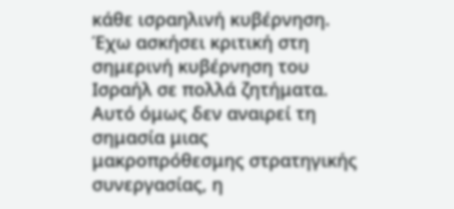κάθε ισραηλινή κυβέρνηση. Έχω ασκήσει κριτική στη σημερινή κυβέρνηση του Ισραήλ σε πολλά ζητήματα. Αυτό όμως δεν αναιρεί τη σημασία μιας μακροπρόθεσμης στρατηγικής συνεργασίας, η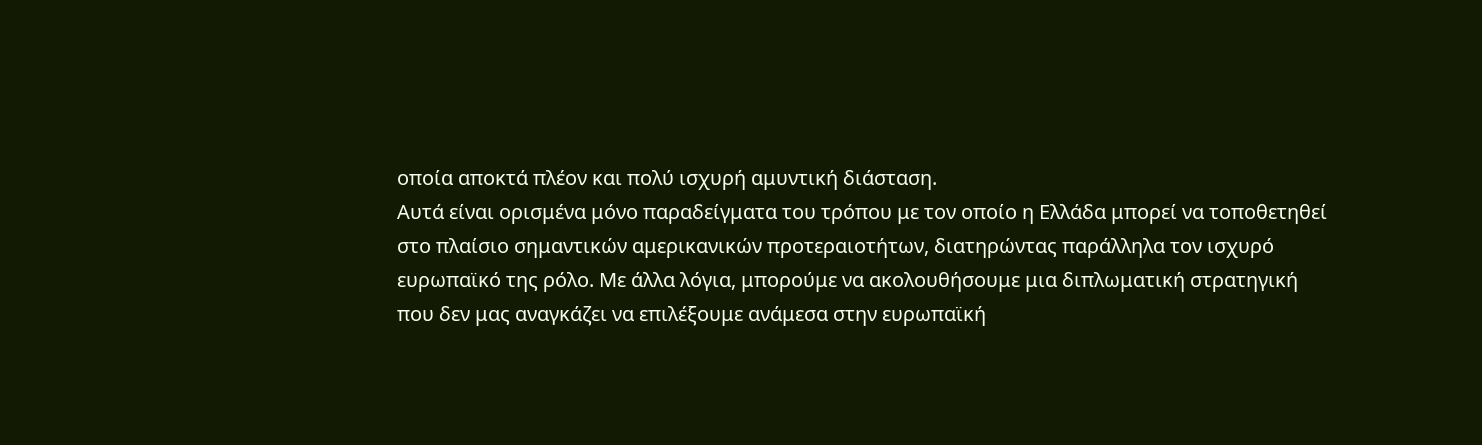οποία αποκτά πλέον και πολύ ισχυρή αμυντική διάσταση.
Αυτά είναι ορισμένα μόνο παραδείγματα του τρόπου με τον οποίο η Ελλάδα μπορεί να τοποθετηθεί στο πλαίσιο σημαντικών αμερικανικών προτεραιοτήτων, διατηρώντας παράλληλα τον ισχυρό ευρωπαϊκό της ρόλο. Με άλλα λόγια, μπορούμε να ακολουθήσουμε μια διπλωματική στρατηγική που δεν μας αναγκάζει να επιλέξουμε ανάμεσα στην ευρωπαϊκή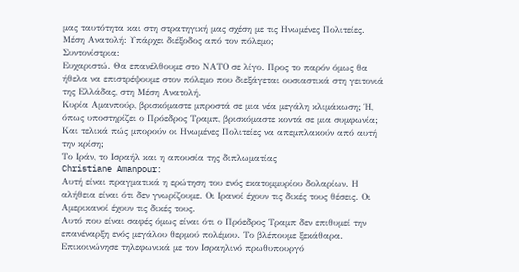μας ταυτότητα και στη στρατηγική μας σχέση με τις Ηνωμένες Πολιτείες.
Μέση Ανατολή: Υπάρχει διέξοδος από τον πόλεμο;
Συντονίστρια:
Ευχαριστώ. Θα επανέλθουμε στο ΝΑΤΟ σε λίγο. Προς το παρόν όμως θα ήθελα να επιστρέψουμε στον πόλεμο που διεξάγεται ουσιαστικά στη γειτονιά της Ελλάδας, στη Μέση Ανατολή.
Κυρία Αμανπούρ, βρισκόμαστε μπροστά σε μια νέα μεγάλη κλιμάκωση; Ή, όπως υποστηρίζει ο Πρόεδρος Τραμπ, βρισκόμαστε κοντά σε μια συμφωνία; Και τελικά πώς μπορούν οι Ηνωμένες Πολιτείες να απεμπλακούν από αυτή την κρίση;
Το Ιράν, το Ισραήλ και η απουσία της διπλωματίας
Christiane Amanpour:
Αυτή είναι πραγματικά η ερώτηση του ενός εκατομμυρίου δολαρίων. Η αλήθεια είναι ότι δεν γνωρίζουμε. Οι Ιρανοί έχουν τις δικές τους θέσεις. Οι Αμερικανοί έχουν τις δικές τους.
Αυτό που είναι σαφές όμως είναι ότι ο Πρόεδρος Τραμπ δεν επιθυμεί την επανέναρξη ενός μεγάλου θερμού πολέμου. Το βλέπουμε ξεκάθαρα. Επικοινώνησε τηλεφωνικά με τον Ισραηλινό πρωθυπουργό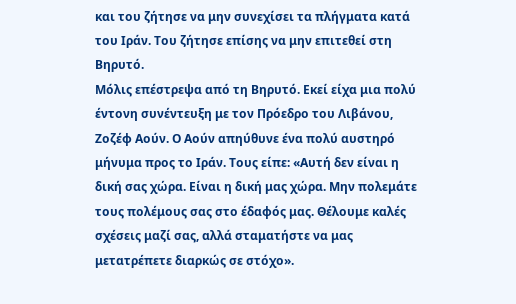και του ζήτησε να μην συνεχίσει τα πλήγματα κατά του Ιράν. Του ζήτησε επίσης να μην επιτεθεί στη Βηρυτό.
Μόλις επέστρεψα από τη Βηρυτό. Εκεί είχα μια πολύ έντονη συνέντευξη με τον Πρόεδρο του Λιβάνου, Ζοζέφ Αούν. Ο Αούν απηύθυνε ένα πολύ αυστηρό μήνυμα προς το Ιράν. Τους είπε: «Αυτή δεν είναι η δική σας χώρα. Είναι η δική μας χώρα. Μην πολεμάτε τους πολέμους σας στο έδαφός μας. Θέλουμε καλές σχέσεις μαζί σας, αλλά σταματήστε να μας μετατρέπετε διαρκώς σε στόχο».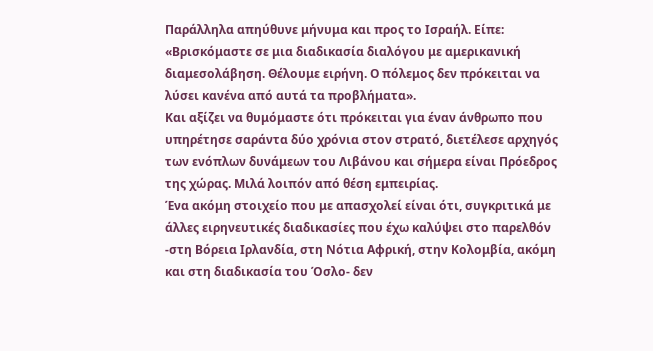Παράλληλα απηύθυνε μήνυμα και προς το Ισραήλ. Είπε: «Βρισκόμαστε σε μια διαδικασία διαλόγου με αμερικανική διαμεσολάβηση. Θέλουμε ειρήνη. Ο πόλεμος δεν πρόκειται να λύσει κανένα από αυτά τα προβλήματα».
Και αξίζει να θυμόμαστε ότι πρόκειται για έναν άνθρωπο που υπηρέτησε σαράντα δύο χρόνια στον στρατό, διετέλεσε αρχηγός των ενόπλων δυνάμεων του Λιβάνου και σήμερα είναι Πρόεδρος της χώρας. Μιλά λοιπόν από θέση εμπειρίας.
Ένα ακόμη στοιχείο που με απασχολεί είναι ότι, συγκριτικά με άλλες ειρηνευτικές διαδικασίες που έχω καλύψει στο παρελθόν -στη Βόρεια Ιρλανδία, στη Νότια Αφρική, στην Κολομβία, ακόμη και στη διαδικασία του Όσλο- δεν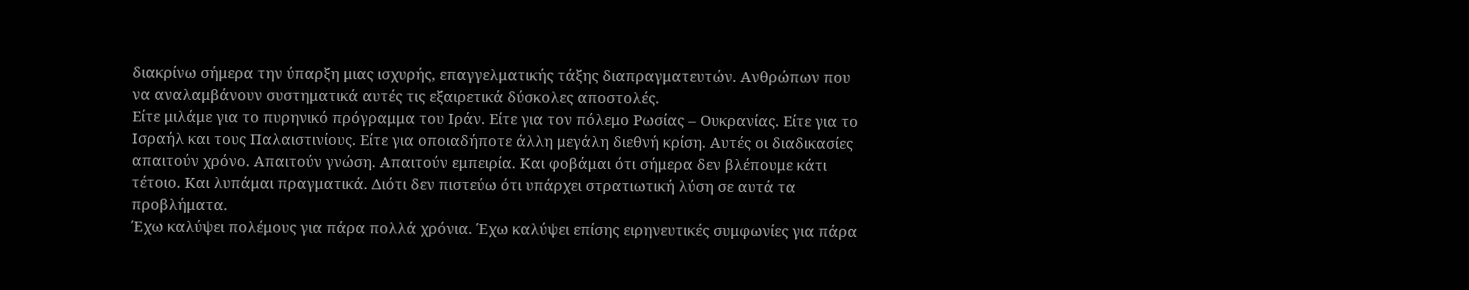διακρίνω σήμερα την ύπαρξη μιας ισχυρής, επαγγελματικής τάξης διαπραγματευτών. Ανθρώπων που να αναλαμβάνουν συστηματικά αυτές τις εξαιρετικά δύσκολες αποστολές.
Είτε μιλάμε για το πυρηνικό πρόγραμμα του Ιράν. Είτε για τον πόλεμο Ρωσίας – Ουκρανίας. Είτε για το Ισραήλ και τους Παλαιστινίους. Είτε για οποιαδήποτε άλλη μεγάλη διεθνή κρίση. Αυτές οι διαδικασίες απαιτούν χρόνο. Απαιτούν γνώση. Απαιτούν εμπειρία. Και φοβάμαι ότι σήμερα δεν βλέπουμε κάτι τέτοιο. Και λυπάμαι πραγματικά. Διότι δεν πιστεύω ότι υπάρχει στρατιωτική λύση σε αυτά τα προβλήματα.
Έχω καλύψει πολέμους για πάρα πολλά χρόνια. Έχω καλύψει επίσης ειρηνευτικές συμφωνίες για πάρα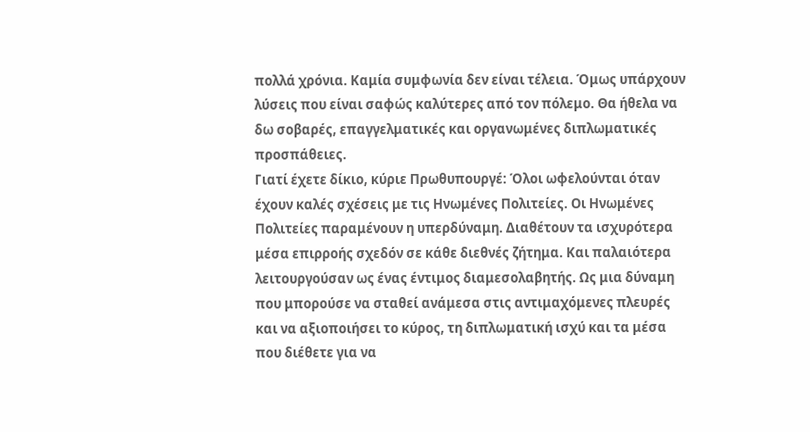πολλά χρόνια. Καμία συμφωνία δεν είναι τέλεια. Όμως υπάρχουν λύσεις που είναι σαφώς καλύτερες από τον πόλεμο. Θα ήθελα να δω σοβαρές, επαγγελματικές και οργανωμένες διπλωματικές προσπάθειες.
Γιατί έχετε δίκιο, κύριε Πρωθυπουργέ: Όλοι ωφελούνται όταν έχουν καλές σχέσεις με τις Ηνωμένες Πολιτείες. Οι Ηνωμένες Πολιτείες παραμένουν η υπερδύναμη. Διαθέτουν τα ισχυρότερα μέσα επιρροής σχεδόν σε κάθε διεθνές ζήτημα. Και παλαιότερα λειτουργούσαν ως ένας έντιμος διαμεσολαβητής. Ως μια δύναμη που μπορούσε να σταθεί ανάμεσα στις αντιμαχόμενες πλευρές και να αξιοποιήσει το κύρος, τη διπλωματική ισχύ και τα μέσα που διέθετε για να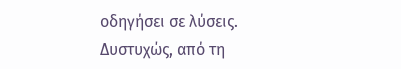οδηγήσει σε λύσεις.
Δυστυχώς, από τη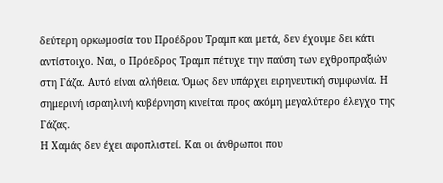δεύτερη ορκωμοσία του Προέδρου Τραμπ και μετά, δεν έχουμε δει κάτι αντίστοιχο. Ναι, ο Πρόεδρος Τραμπ πέτυχε την παύση των εχθροπραξιών στη Γάζα. Αυτό είναι αλήθεια. Όμως δεν υπάρχει ειρηνευτική συμφωνία. Η σημερινή ισραηλινή κυβέρνηση κινείται προς ακόμη μεγαλύτερο έλεγχο της Γάζας.
Η Χαμάς δεν έχει αφοπλιστεί. Και οι άνθρωποι που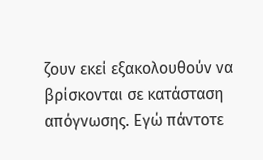ζουν εκεί εξακολουθούν να βρίσκονται σε κατάσταση απόγνωσης. Εγώ πάντοτε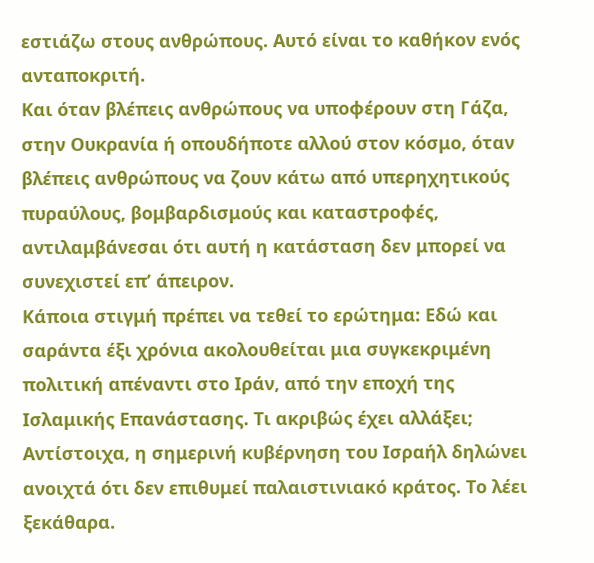εστιάζω στους ανθρώπους. Αυτό είναι το καθήκον ενός ανταποκριτή.
Και όταν βλέπεις ανθρώπους να υποφέρουν στη Γάζα, στην Ουκρανία ή οπουδήποτε αλλού στον κόσμο, όταν βλέπεις ανθρώπους να ζουν κάτω από υπερηχητικούς πυραύλους, βομβαρδισμούς και καταστροφές, αντιλαμβάνεσαι ότι αυτή η κατάσταση δεν μπορεί να συνεχιστεί επ’ άπειρον.
Κάποια στιγμή πρέπει να τεθεί το ερώτημα: Εδώ και σαράντα έξι χρόνια ακολουθείται μια συγκεκριμένη πολιτική απέναντι στο Ιράν, από την εποχή της Ισλαμικής Επανάστασης. Τι ακριβώς έχει αλλάξει;
Αντίστοιχα, η σημερινή κυβέρνηση του Ισραήλ δηλώνει ανοιχτά ότι δεν επιθυμεί παλαιστινιακό κράτος. Το λέει ξεκάθαρα.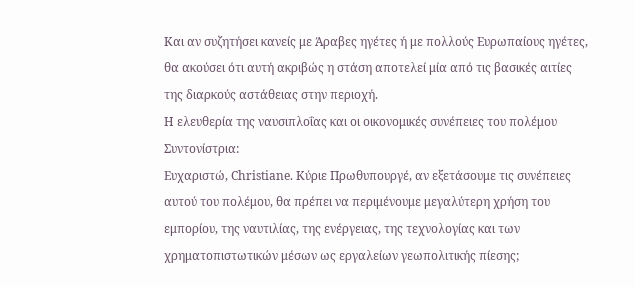Και αν συζητήσει κανείς με Άραβες ηγέτες ή με πολλούς Ευρωπαίους ηγέτες, θα ακούσει ότι αυτή ακριβώς η στάση αποτελεί μία από τις βασικές αιτίες της διαρκούς αστάθειας στην περιοχή.
Η ελευθερία της ναυσιπλοΐας και οι οικονομικές συνέπειες του πολέμου
Συντονίστρια:
Ευχαριστώ, Christiane. Κύριε Πρωθυπουργέ, αν εξετάσουμε τις συνέπειες αυτού του πολέμου, θα πρέπει να περιμένουμε μεγαλύτερη χρήση του εμπορίου, της ναυτιλίας, της ενέργειας, της τεχνολογίας και των χρηματοπιστωτικών μέσων ως εργαλείων γεωπολιτικής πίεσης;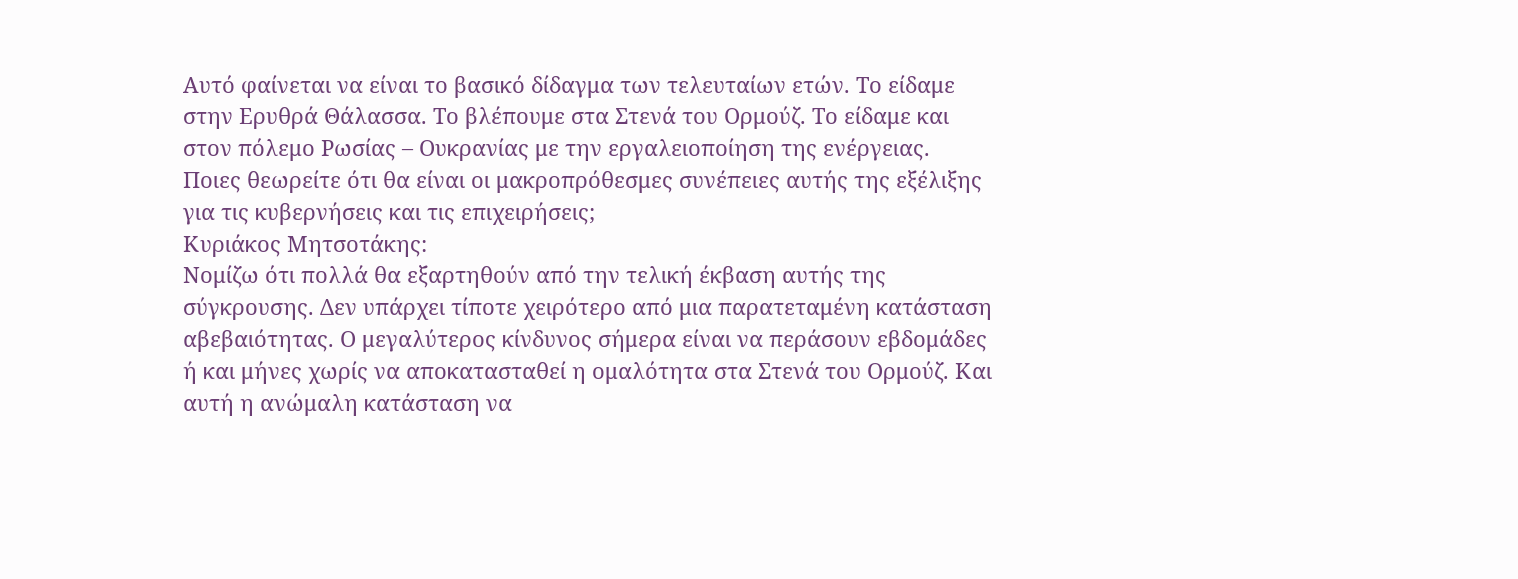Αυτό φαίνεται να είναι το βασικό δίδαγμα των τελευταίων ετών. Το είδαμε στην Ερυθρά Θάλασσα. Το βλέπουμε στα Στενά του Ορμούζ. Το είδαμε και στον πόλεμο Ρωσίας – Ουκρανίας με την εργαλειοποίηση της ενέργειας.
Ποιες θεωρείτε ότι θα είναι οι μακροπρόθεσμες συνέπειες αυτής της εξέλιξης για τις κυβερνήσεις και τις επιχειρήσεις;
Κυριάκος Μητσοτάκης:
Νομίζω ότι πολλά θα εξαρτηθούν από την τελική έκβαση αυτής της σύγκρουσης. Δεν υπάρχει τίποτε χειρότερο από μια παρατεταμένη κατάσταση αβεβαιότητας. Ο μεγαλύτερος κίνδυνος σήμερα είναι να περάσουν εβδομάδες ή και μήνες χωρίς να αποκατασταθεί η ομαλότητα στα Στενά του Ορμούζ. Και αυτή η ανώμαλη κατάσταση να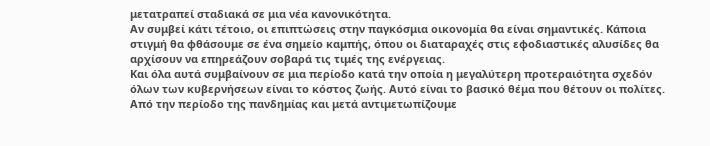μετατραπεί σταδιακά σε μια νέα κανονικότητα.
Αν συμβεί κάτι τέτοιο, οι επιπτώσεις στην παγκόσμια οικονομία θα είναι σημαντικές. Κάποια στιγμή θα φθάσουμε σε ένα σημείο καμπής, όπου οι διαταραχές στις εφοδιαστικές αλυσίδες θα αρχίσουν να επηρεάζουν σοβαρά τις τιμές της ενέργειας.
Και όλα αυτά συμβαίνουν σε μια περίοδο κατά την οποία η μεγαλύτερη προτεραιότητα σχεδόν όλων των κυβερνήσεων είναι το κόστος ζωής. Αυτό είναι το βασικό θέμα που θέτουν οι πολίτες.
Από την περίοδο της πανδημίας και μετά αντιμετωπίζουμε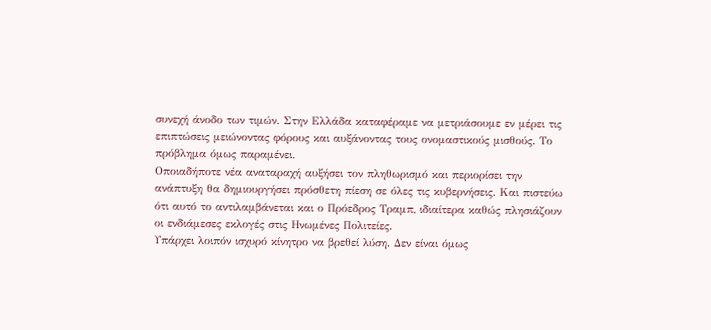συνεχή άνοδο των τιμών. Στην Ελλάδα καταφέραμε να μετριάσουμε εν μέρει τις επιπτώσεις μειώνοντας φόρους και αυξάνοντας τους ονομαστικούς μισθούς. Το πρόβλημα όμως παραμένει.
Οποιαδήποτε νέα αναταραχή αυξήσει τον πληθωρισμό και περιορίσει την ανάπτυξη θα δημιουργήσει πρόσθετη πίεση σε όλες τις κυβερνήσεις. Και πιστεύω ότι αυτό το αντιλαμβάνεται και ο Πρόεδρος Τραμπ, ιδιαίτερα καθώς πλησιάζουν οι ενδιάμεσες εκλογές στις Ηνωμένες Πολιτείες.
Υπάρχει λοιπόν ισχυρό κίνητρο να βρεθεί λύση. Δεν είναι όμως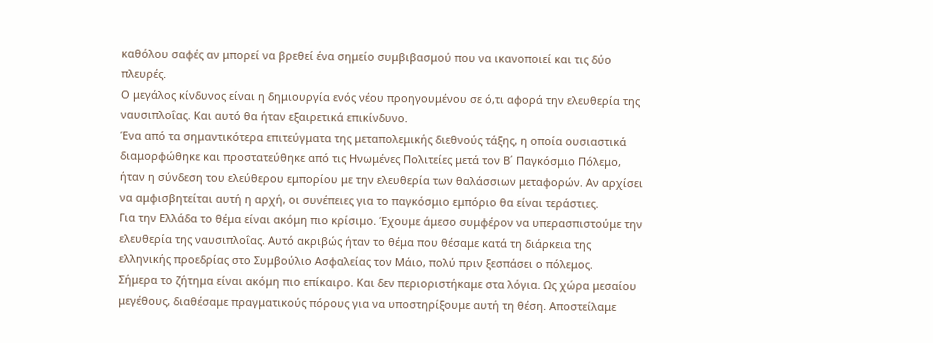καθόλου σαφές αν μπορεί να βρεθεί ένα σημείο συμβιβασμού που να ικανοποιεί και τις δύο πλευρές.
Ο μεγάλος κίνδυνος είναι η δημιουργία ενός νέου προηγουμένου σε ό,τι αφορά την ελευθερία της ναυσιπλοΐας. Και αυτό θα ήταν εξαιρετικά επικίνδυνο.
Ένα από τα σημαντικότερα επιτεύγματα της μεταπολεμικής διεθνούς τάξης, η οποία ουσιαστικά διαμορφώθηκε και προστατεύθηκε από τις Ηνωμένες Πολιτείες μετά τον Β΄ Παγκόσμιο Πόλεμο, ήταν η σύνδεση του ελεύθερου εμπορίου με την ελευθερία των θαλάσσιων μεταφορών. Αν αρχίσει να αμφισβητείται αυτή η αρχή, οι συνέπειες για το παγκόσμιο εμπόριο θα είναι τεράστιες.
Για την Ελλάδα το θέμα είναι ακόμη πιο κρίσιμο. Έχουμε άμεσο συμφέρον να υπερασπιστούμε την ελευθερία της ναυσιπλοΐας. Αυτό ακριβώς ήταν το θέμα που θέσαμε κατά τη διάρκεια της ελληνικής προεδρίας στο Συμβούλιο Ασφαλείας τον Μάιο, πολύ πριν ξεσπάσει ο πόλεμος.
Σήμερα το ζήτημα είναι ακόμη πιο επίκαιρο. Και δεν περιοριστήκαμε στα λόγια. Ως χώρα μεσαίου μεγέθους, διαθέσαμε πραγματικούς πόρους για να υποστηρίξουμε αυτή τη θέση. Αποστείλαμε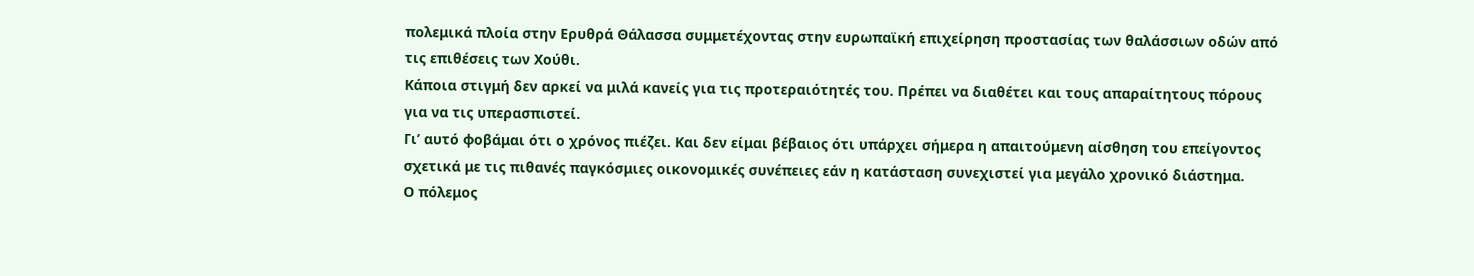πολεμικά πλοία στην Ερυθρά Θάλασσα συμμετέχοντας στην ευρωπαϊκή επιχείρηση προστασίας των θαλάσσιων οδών από τις επιθέσεις των Χούθι.
Κάποια στιγμή δεν αρκεί να μιλά κανείς για τις προτεραιότητές του. Πρέπει να διαθέτει και τους απαραίτητους πόρους για να τις υπερασπιστεί.
Γι’ αυτό φοβάμαι ότι ο χρόνος πιέζει. Και δεν είμαι βέβαιος ότι υπάρχει σήμερα η απαιτούμενη αίσθηση του επείγοντος σχετικά με τις πιθανές παγκόσμιες οικονομικές συνέπειες εάν η κατάσταση συνεχιστεί για μεγάλο χρονικό διάστημα.
Ο πόλεμος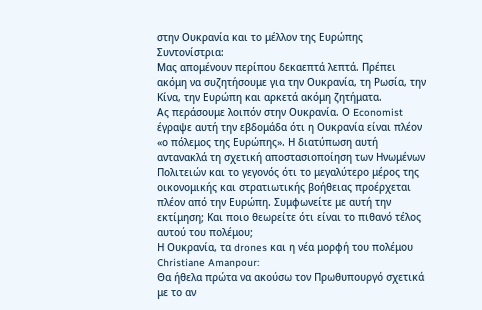στην Ουκρανία και το μέλλον της Ευρώπης
Συντονίστρια:
Μας απομένουν περίπου δεκαεπτά λεπτά. Πρέπει ακόμη να συζητήσουμε για την Ουκρανία, τη Ρωσία, την Κίνα, την Ευρώπη και αρκετά ακόμη ζητήματα.
Ας περάσουμε λοιπόν στην Ουκρανία. Ο Economist έγραψε αυτή την εβδομάδα ότι η Ουκρανία είναι πλέον «ο πόλεμος της Ευρώπης». Η διατύπωση αυτή αντανακλά τη σχετική αποστασιοποίηση των Ηνωμένων Πολιτειών και το γεγονός ότι το μεγαλύτερο μέρος της οικονομικής και στρατιωτικής βοήθειας προέρχεται πλέον από την Ευρώπη. Συμφωνείτε με αυτή την εκτίμηση; Και ποιο θεωρείτε ότι είναι το πιθανό τέλος αυτού του πολέμου;
Η Ουκρανία, τα drones και η νέα μορφή του πολέμου
Christiane Amanpour:
Θα ήθελα πρώτα να ακούσω τον Πρωθυπουργό σχετικά με το αν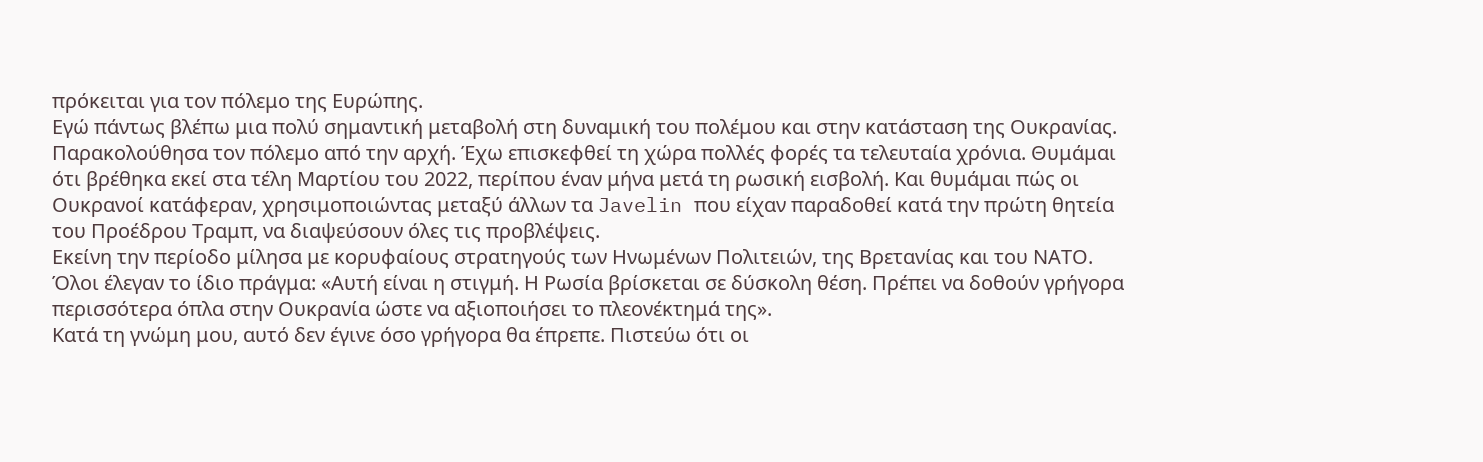πρόκειται για τον πόλεμο της Ευρώπης.
Εγώ πάντως βλέπω μια πολύ σημαντική μεταβολή στη δυναμική του πολέμου και στην κατάσταση της Ουκρανίας. Παρακολούθησα τον πόλεμο από την αρχή. Έχω επισκεφθεί τη χώρα πολλές φορές τα τελευταία χρόνια. Θυμάμαι ότι βρέθηκα εκεί στα τέλη Μαρτίου του 2022, περίπου έναν μήνα μετά τη ρωσική εισβολή. Και θυμάμαι πώς οι Ουκρανοί κατάφεραν, χρησιμοποιώντας μεταξύ άλλων τα Javelin που είχαν παραδοθεί κατά την πρώτη θητεία του Προέδρου Τραμπ, να διαψεύσουν όλες τις προβλέψεις.
Εκείνη την περίοδο μίλησα με κορυφαίους στρατηγούς των Ηνωμένων Πολιτειών, της Βρετανίας και του ΝΑΤΟ. Όλοι έλεγαν το ίδιο πράγμα: «Αυτή είναι η στιγμή. Η Ρωσία βρίσκεται σε δύσκολη θέση. Πρέπει να δοθούν γρήγορα περισσότερα όπλα στην Ουκρανία ώστε να αξιοποιήσει το πλεονέκτημά της».
Κατά τη γνώμη μου, αυτό δεν έγινε όσο γρήγορα θα έπρεπε. Πιστεύω ότι οι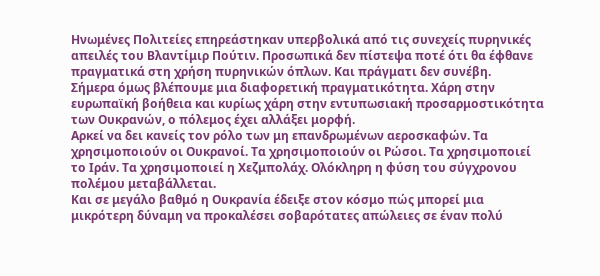Ηνωμένες Πολιτείες επηρεάστηκαν υπερβολικά από τις συνεχείς πυρηνικές απειλές του Βλαντίμιρ Πούτιν. Προσωπικά δεν πίστεψα ποτέ ότι θα έφθανε πραγματικά στη χρήση πυρηνικών όπλων. Και πράγματι δεν συνέβη.
Σήμερα όμως βλέπουμε μια διαφορετική πραγματικότητα. Χάρη στην ευρωπαϊκή βοήθεια και κυρίως χάρη στην εντυπωσιακή προσαρμοστικότητα των Ουκρανών, ο πόλεμος έχει αλλάξει μορφή.
Αρκεί να δει κανείς τον ρόλο των μη επανδρωμένων αεροσκαφών. Τα χρησιμοποιούν οι Ουκρανοί. Τα χρησιμοποιούν οι Ρώσοι. Τα χρησιμοποιεί το Ιράν. Τα χρησιμοποιεί η Χεζμπολάχ. Ολόκληρη η φύση του σύγχρονου πολέμου μεταβάλλεται.
Και σε μεγάλο βαθμό η Ουκρανία έδειξε στον κόσμο πώς μπορεί μια μικρότερη δύναμη να προκαλέσει σοβαρότατες απώλειες σε έναν πολύ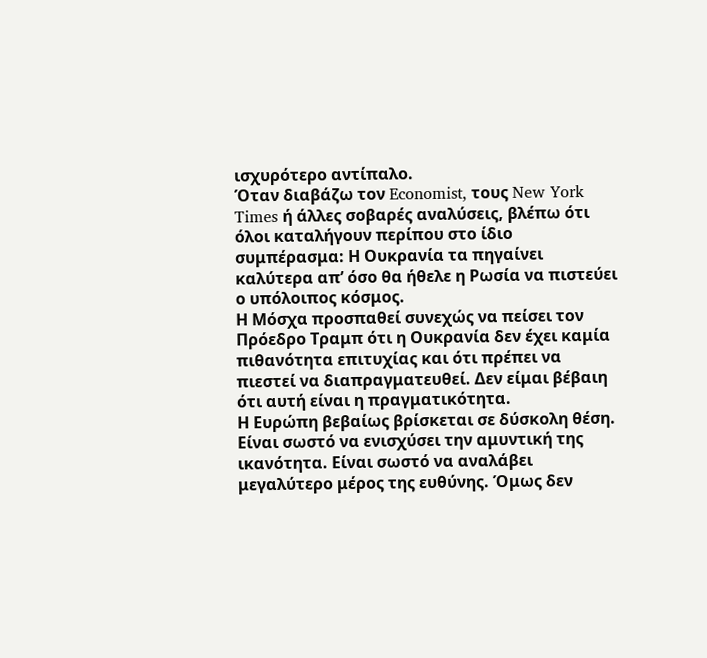ισχυρότερο αντίπαλο.
Όταν διαβάζω τον Economist, τους New York Times ή άλλες σοβαρές αναλύσεις, βλέπω ότι όλοι καταλήγουν περίπου στο ίδιο συμπέρασμα: Η Ουκρανία τα πηγαίνει καλύτερα απ’ όσο θα ήθελε η Ρωσία να πιστεύει ο υπόλοιπος κόσμος.
Η Μόσχα προσπαθεί συνεχώς να πείσει τον Πρόεδρο Τραμπ ότι η Ουκρανία δεν έχει καμία πιθανότητα επιτυχίας και ότι πρέπει να πιεστεί να διαπραγματευθεί. Δεν είμαι βέβαιη ότι αυτή είναι η πραγματικότητα.
Η Ευρώπη βεβαίως βρίσκεται σε δύσκολη θέση. Είναι σωστό να ενισχύσει την αμυντική της ικανότητα. Είναι σωστό να αναλάβει μεγαλύτερο μέρος της ευθύνης. Όμως δεν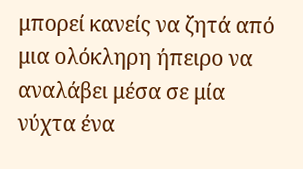μπορεί κανείς να ζητά από μια ολόκληρη ήπειρο να αναλάβει μέσα σε μία νύχτα ένα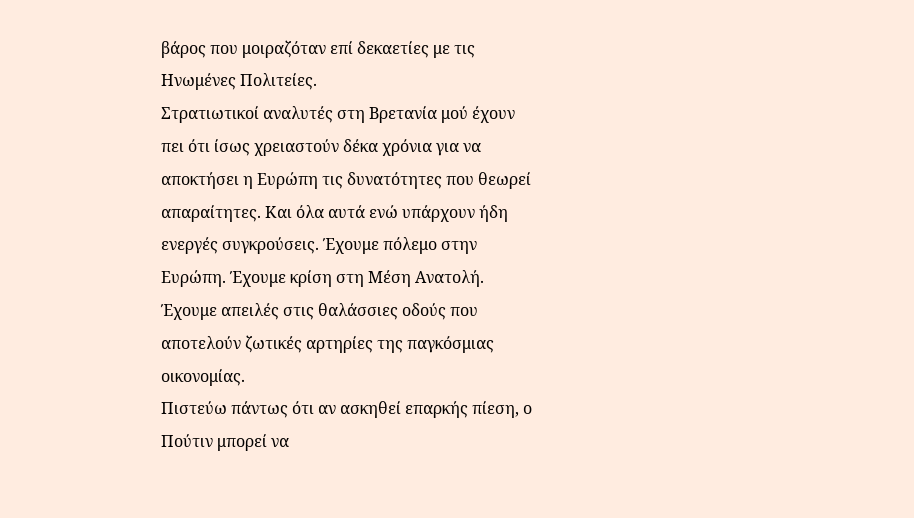βάρος που μοιραζόταν επί δεκαετίες με τις Ηνωμένες Πολιτείες.
Στρατιωτικοί αναλυτές στη Βρετανία μού έχουν πει ότι ίσως χρειαστούν δέκα χρόνια για να αποκτήσει η Ευρώπη τις δυνατότητες που θεωρεί απαραίτητες. Και όλα αυτά ενώ υπάρχουν ήδη ενεργές συγκρούσεις. Έχουμε πόλεμο στην Ευρώπη. Έχουμε κρίση στη Μέση Ανατολή. Έχουμε απειλές στις θαλάσσιες οδούς που αποτελούν ζωτικές αρτηρίες της παγκόσμιας οικονομίας.
Πιστεύω πάντως ότι αν ασκηθεί επαρκής πίεση, ο Πούτιν μπορεί να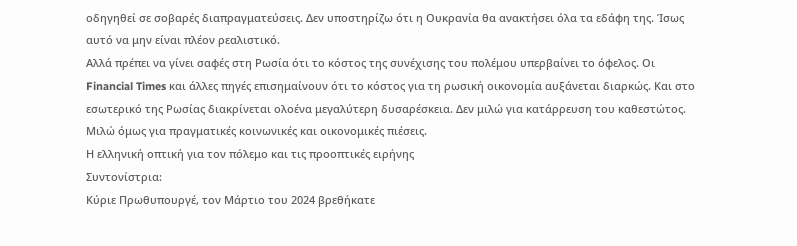οδηγηθεί σε σοβαρές διαπραγματεύσεις. Δεν υποστηρίζω ότι η Ουκρανία θα ανακτήσει όλα τα εδάφη της. Ίσως αυτό να μην είναι πλέον ρεαλιστικό.
Αλλά πρέπει να γίνει σαφές στη Ρωσία ότι το κόστος της συνέχισης του πολέμου υπερβαίνει το όφελος. Οι Financial Times και άλλες πηγές επισημαίνουν ότι το κόστος για τη ρωσική οικονομία αυξάνεται διαρκώς. Και στο εσωτερικό της Ρωσίας διακρίνεται ολοένα μεγαλύτερη δυσαρέσκεια. Δεν μιλώ για κατάρρευση του καθεστώτος. Μιλώ όμως για πραγματικές κοινωνικές και οικονομικές πιέσεις.
Η ελληνική οπτική για τον πόλεμο και τις προοπτικές ειρήνης
Συντονίστρια:
Κύριε Πρωθυπουργέ, τον Μάρτιο του 2024 βρεθήκατε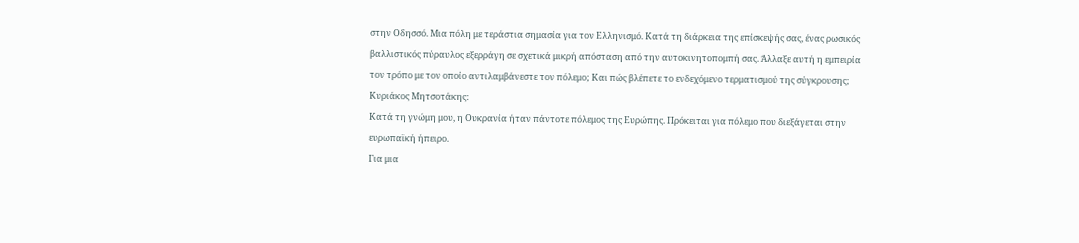στην Οδησσό. Μια πόλη με τεράστια σημασία για τον Ελληνισμό. Κατά τη διάρκεια της επίσκεψής σας, ένας ρωσικός βαλλιστικός πύραυλος εξερράγη σε σχετικά μικρή απόσταση από την αυτοκινητοπομπή σας. Άλλαξε αυτή η εμπειρία τον τρόπο με τον οποίο αντιλαμβάνεστε τον πόλεμο; Και πώς βλέπετε το ενδεχόμενο τερματισμού της σύγκρουσης;
Κυριάκος Μητσοτάκης:
Κατά τη γνώμη μου, η Ουκρανία ήταν πάντοτε πόλεμος της Ευρώπης. Πρόκειται για πόλεμο που διεξάγεται στην ευρωπαϊκή ήπειρο.
Για μια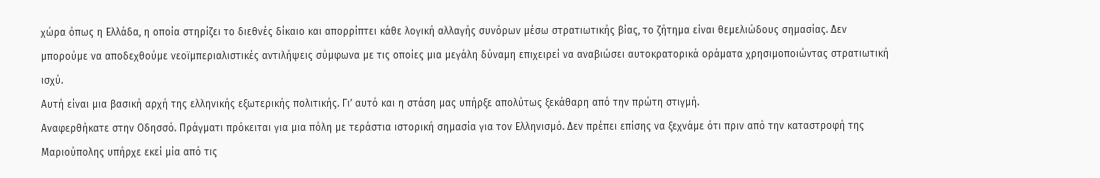χώρα όπως η Ελλάδα, η οποία στηρίζει το διεθνές δίκαιο και απορρίπτει κάθε λογική αλλαγής συνόρων μέσω στρατιωτικής βίας, το ζήτημα είναι θεμελιώδους σημασίας. Δεν μπορούμε να αποδεχθούμε νεοϊμπεριαλιστικές αντιλήψεις σύμφωνα με τις οποίες μια μεγάλη δύναμη επιχειρεί να αναβιώσει αυτοκρατορικά οράματα χρησιμοποιώντας στρατιωτική ισχύ.
Αυτή είναι μια βασική αρχή της ελληνικής εξωτερικής πολιτικής. Γι’ αυτό και η στάση μας υπήρξε απολύτως ξεκάθαρη από την πρώτη στιγμή.
Αναφερθήκατε στην Οδησσό. Πράγματι πρόκειται για μια πόλη με τεράστια ιστορική σημασία για τον Ελληνισμό. Δεν πρέπει επίσης να ξεχνάμε ότι πριν από την καταστροφή της Μαριούπολης υπήρχε εκεί μία από τις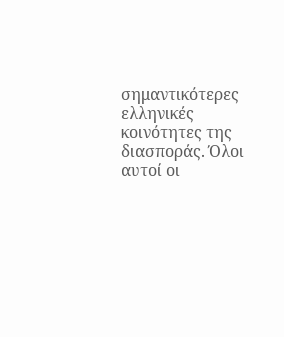σημαντικότερες ελληνικές κοινότητες της διασποράς. Όλοι αυτοί οι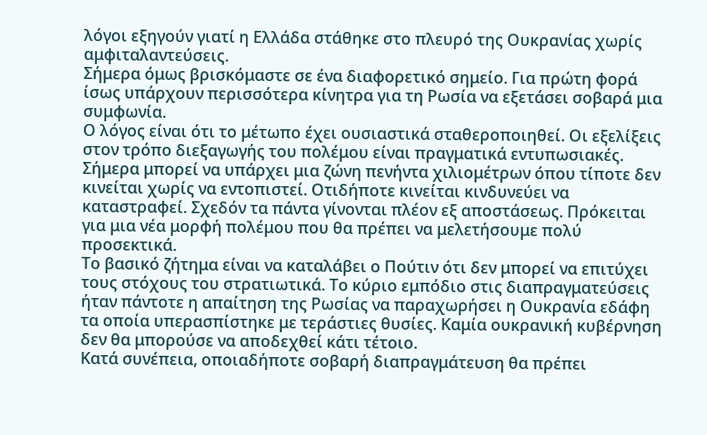λόγοι εξηγούν γιατί η Ελλάδα στάθηκε στο πλευρό της Ουκρανίας χωρίς αμφιταλαντεύσεις.
Σήμερα όμως βρισκόμαστε σε ένα διαφορετικό σημείο. Για πρώτη φορά ίσως υπάρχουν περισσότερα κίνητρα για τη Ρωσία να εξετάσει σοβαρά μια συμφωνία.
Ο λόγος είναι ότι το μέτωπο έχει ουσιαστικά σταθεροποιηθεί. Οι εξελίξεις στον τρόπο διεξαγωγής του πολέμου είναι πραγματικά εντυπωσιακές. Σήμερα μπορεί να υπάρχει μια ζώνη πενήντα χιλιομέτρων όπου τίποτε δεν κινείται χωρίς να εντοπιστεί. Οτιδήποτε κινείται κινδυνεύει να καταστραφεί. Σχεδόν τα πάντα γίνονται πλέον εξ αποστάσεως. Πρόκειται για μια νέα μορφή πολέμου που θα πρέπει να μελετήσουμε πολύ προσεκτικά.
Το βασικό ζήτημα είναι να καταλάβει ο Πούτιν ότι δεν μπορεί να επιτύχει τους στόχους του στρατιωτικά. Το κύριο εμπόδιο στις διαπραγματεύσεις ήταν πάντοτε η απαίτηση της Ρωσίας να παραχωρήσει η Ουκρανία εδάφη τα οποία υπερασπίστηκε με τεράστιες θυσίες. Καμία ουκρανική κυβέρνηση δεν θα μπορούσε να αποδεχθεί κάτι τέτοιο.
Κατά συνέπεια, οποιαδήποτε σοβαρή διαπραγμάτευση θα πρέπει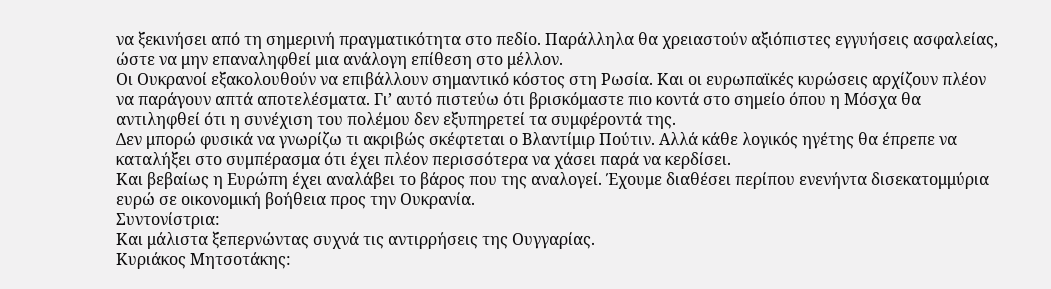να ξεκινήσει από τη σημερινή πραγματικότητα στο πεδίο. Παράλληλα θα χρειαστούν αξιόπιστες εγγυήσεις ασφαλείας, ώστε να μην επαναληφθεί μια ανάλογη επίθεση στο μέλλον.
Οι Ουκρανοί εξακολουθούν να επιβάλλουν σημαντικό κόστος στη Ρωσία. Και οι ευρωπαϊκές κυρώσεις αρχίζουν πλέον να παράγουν απτά αποτελέσματα. Γι’ αυτό πιστεύω ότι βρισκόμαστε πιο κοντά στο σημείο όπου η Μόσχα θα αντιληφθεί ότι η συνέχιση του πολέμου δεν εξυπηρετεί τα συμφέροντά της.
Δεν μπορώ φυσικά να γνωρίζω τι ακριβώς σκέφτεται ο Βλαντίμιρ Πούτιν. Αλλά κάθε λογικός ηγέτης θα έπρεπε να καταλήξει στο συμπέρασμα ότι έχει πλέον περισσότερα να χάσει παρά να κερδίσει.
Και βεβαίως η Ευρώπη έχει αναλάβει το βάρος που της αναλογεί. Έχουμε διαθέσει περίπου ενενήντα δισεκατομμύρια ευρώ σε οικονομική βοήθεια προς την Ουκρανία.
Συντονίστρια:
Και μάλιστα ξεπερνώντας συχνά τις αντιρρήσεις της Ουγγαρίας.
Κυριάκος Μητσοτάκης: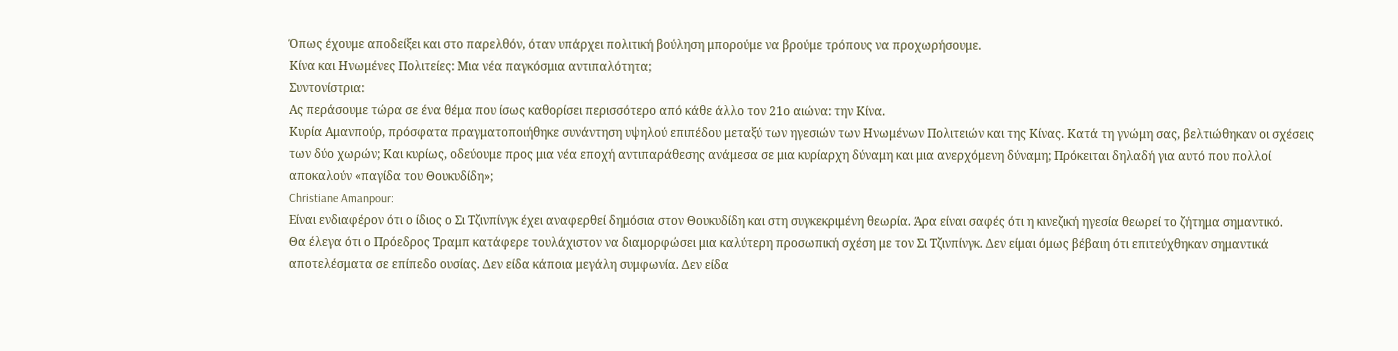Όπως έχουμε αποδείξει και στο παρελθόν, όταν υπάρχει πολιτική βούληση μπορούμε να βρούμε τρόπους να προχωρήσουμε.
Κίνα και Ηνωμένες Πολιτείες: Μια νέα παγκόσμια αντιπαλότητα;
Συντονίστρια:
Ας περάσουμε τώρα σε ένα θέμα που ίσως καθορίσει περισσότερο από κάθε άλλο τον 21ο αιώνα: την Κίνα.
Κυρία Αμανπούρ, πρόσφατα πραγματοποιήθηκε συνάντηση υψηλού επιπέδου μεταξύ των ηγεσιών των Ηνωμένων Πολιτειών και της Κίνας. Κατά τη γνώμη σας, βελτιώθηκαν οι σχέσεις των δύο χωρών; Και κυρίως, οδεύουμε προς μια νέα εποχή αντιπαράθεσης ανάμεσα σε μια κυρίαρχη δύναμη και μια ανερχόμενη δύναμη; Πρόκειται δηλαδή για αυτό που πολλοί αποκαλούν «παγίδα του Θουκυδίδη»;
Christiane Amanpour:
Είναι ενδιαφέρον ότι ο ίδιος ο Σι Τζινπίνγκ έχει αναφερθεί δημόσια στον Θουκυδίδη και στη συγκεκριμένη θεωρία. Άρα είναι σαφές ότι η κινεζική ηγεσία θεωρεί το ζήτημα σημαντικό.
Θα έλεγα ότι ο Πρόεδρος Τραμπ κατάφερε τουλάχιστον να διαμορφώσει μια καλύτερη προσωπική σχέση με τον Σι Τζινπίνγκ. Δεν είμαι όμως βέβαιη ότι επιτεύχθηκαν σημαντικά αποτελέσματα σε επίπεδο ουσίας. Δεν είδα κάποια μεγάλη συμφωνία. Δεν είδα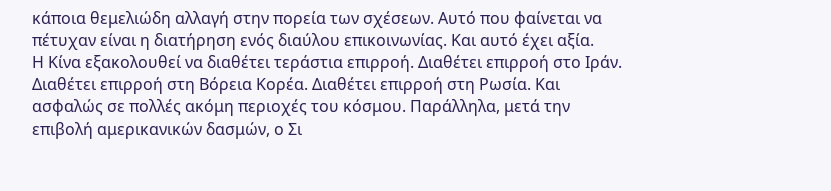κάποια θεμελιώδη αλλαγή στην πορεία των σχέσεων. Αυτό που φαίνεται να πέτυχαν είναι η διατήρηση ενός διαύλου επικοινωνίας. Και αυτό έχει αξία.
Η Κίνα εξακολουθεί να διαθέτει τεράστια επιρροή. Διαθέτει επιρροή στο Ιράν. Διαθέτει επιρροή στη Βόρεια Κορέα. Διαθέτει επιρροή στη Ρωσία. Και ασφαλώς σε πολλές ακόμη περιοχές του κόσμου. Παράλληλα, μετά την επιβολή αμερικανικών δασμών, ο Σι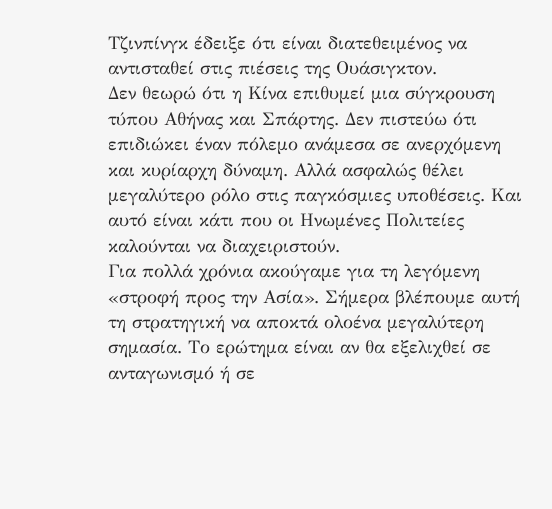Τζινπίνγκ έδειξε ότι είναι διατεθειμένος να αντισταθεί στις πιέσεις της Ουάσιγκτον.
Δεν θεωρώ ότι η Κίνα επιθυμεί μια σύγκρουση τύπου Αθήνας και Σπάρτης. Δεν πιστεύω ότι επιδιώκει έναν πόλεμο ανάμεσα σε ανερχόμενη και κυρίαρχη δύναμη. Αλλά ασφαλώς θέλει μεγαλύτερο ρόλο στις παγκόσμιες υποθέσεις. Και αυτό είναι κάτι που οι Ηνωμένες Πολιτείες καλούνται να διαχειριστούν.
Για πολλά χρόνια ακούγαμε για τη λεγόμενη «στροφή προς την Ασία». Σήμερα βλέπουμε αυτή τη στρατηγική να αποκτά ολοένα μεγαλύτερη σημασία. Το ερώτημα είναι αν θα εξελιχθεί σε ανταγωνισμό ή σε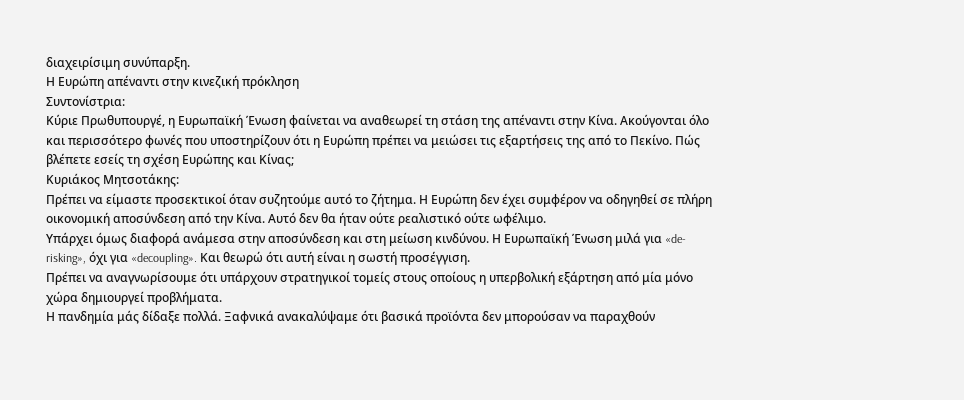διαχειρίσιμη συνύπαρξη.
Η Ευρώπη απέναντι στην κινεζική πρόκληση
Συντονίστρια:
Κύριε Πρωθυπουργέ, η Ευρωπαϊκή Ένωση φαίνεται να αναθεωρεί τη στάση της απέναντι στην Κίνα. Ακούγονται όλο και περισσότερο φωνές που υποστηρίζουν ότι η Ευρώπη πρέπει να μειώσει τις εξαρτήσεις της από το Πεκίνο. Πώς βλέπετε εσείς τη σχέση Ευρώπης και Κίνας;
Κυριάκος Μητσοτάκης:
Πρέπει να είμαστε προσεκτικοί όταν συζητούμε αυτό το ζήτημα. Η Ευρώπη δεν έχει συμφέρον να οδηγηθεί σε πλήρη οικονομική αποσύνδεση από την Κίνα. Αυτό δεν θα ήταν ούτε ρεαλιστικό ούτε ωφέλιμο.
Υπάρχει όμως διαφορά ανάμεσα στην αποσύνδεση και στη μείωση κινδύνου. Η Ευρωπαϊκή Ένωση μιλά για «de-risking», όχι για «decoupling». Και θεωρώ ότι αυτή είναι η σωστή προσέγγιση.
Πρέπει να αναγνωρίσουμε ότι υπάρχουν στρατηγικοί τομείς στους οποίους η υπερβολική εξάρτηση από μία μόνο χώρα δημιουργεί προβλήματα.
Η πανδημία μάς δίδαξε πολλά. Ξαφνικά ανακαλύψαμε ότι βασικά προϊόντα δεν μπορούσαν να παραχθούν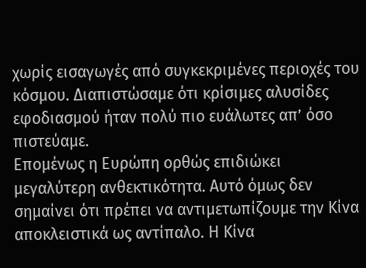χωρίς εισαγωγές από συγκεκριμένες περιοχές του κόσμου. Διαπιστώσαμε ότι κρίσιμες αλυσίδες εφοδιασμού ήταν πολύ πιο ευάλωτες απ’ όσο πιστεύαμε.
Επομένως η Ευρώπη ορθώς επιδιώκει μεγαλύτερη ανθεκτικότητα. Αυτό όμως δεν σημαίνει ότι πρέπει να αντιμετωπίζουμε την Κίνα αποκλειστικά ως αντίπαλο. Η Κίνα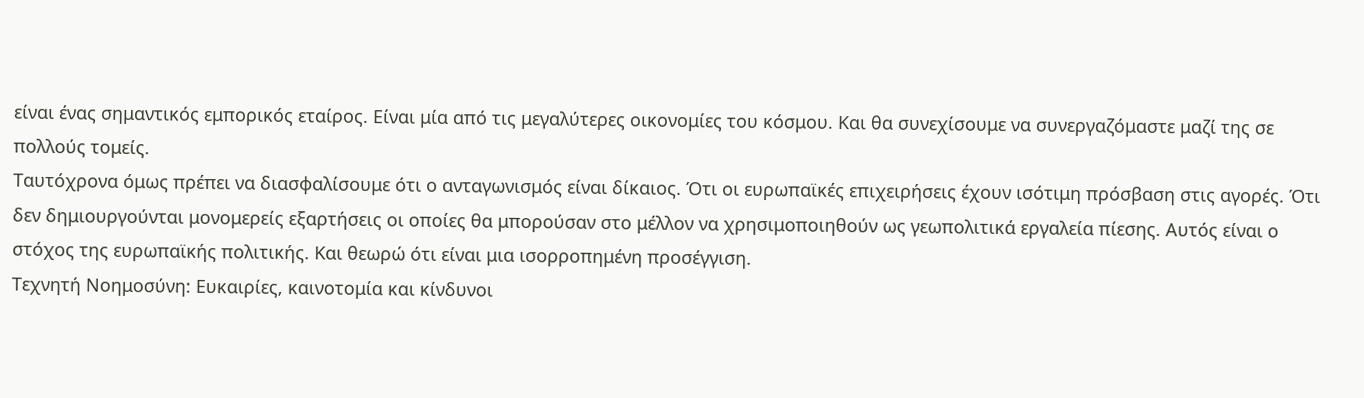είναι ένας σημαντικός εμπορικός εταίρος. Είναι μία από τις μεγαλύτερες οικονομίες του κόσμου. Και θα συνεχίσουμε να συνεργαζόμαστε μαζί της σε πολλούς τομείς.
Ταυτόχρονα όμως πρέπει να διασφαλίσουμε ότι ο ανταγωνισμός είναι δίκαιος. Ότι οι ευρωπαϊκές επιχειρήσεις έχουν ισότιμη πρόσβαση στις αγορές. Ότι δεν δημιουργούνται μονομερείς εξαρτήσεις οι οποίες θα μπορούσαν στο μέλλον να χρησιμοποιηθούν ως γεωπολιτικά εργαλεία πίεσης. Αυτός είναι ο στόχος της ευρωπαϊκής πολιτικής. Και θεωρώ ότι είναι μια ισορροπημένη προσέγγιση.
Τεχνητή Νοημοσύνη: Ευκαιρίες, καινοτομία και κίνδυνοι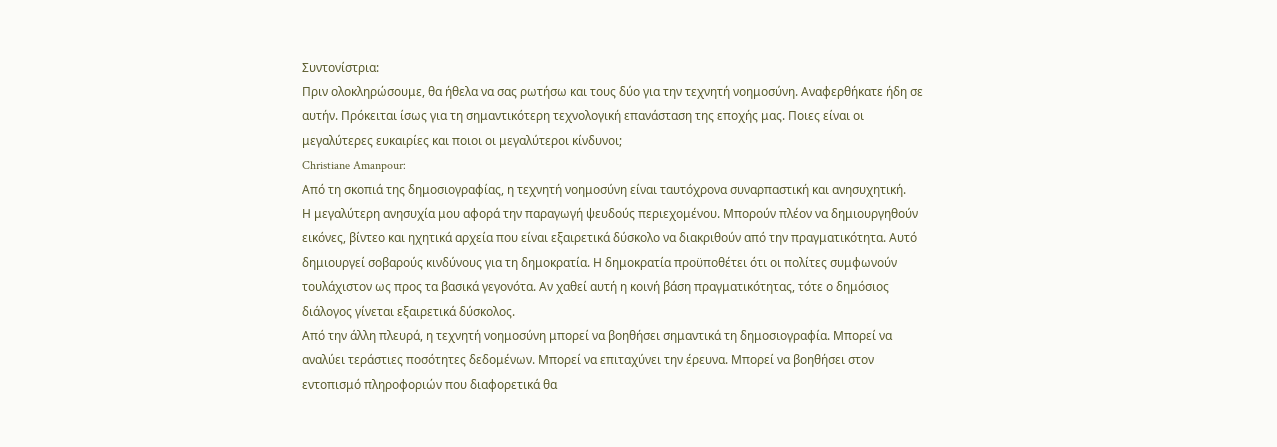Συντονίστρια:
Πριν ολοκληρώσουμε, θα ήθελα να σας ρωτήσω και τους δύο για την τεχνητή νοημοσύνη. Αναφερθήκατε ήδη σε αυτήν. Πρόκειται ίσως για τη σημαντικότερη τεχνολογική επανάσταση της εποχής μας. Ποιες είναι οι μεγαλύτερες ευκαιρίες και ποιοι οι μεγαλύτεροι κίνδυνοι;
Christiane Amanpour:
Από τη σκοπιά της δημοσιογραφίας, η τεχνητή νοημοσύνη είναι ταυτόχρονα συναρπαστική και ανησυχητική.
Η μεγαλύτερη ανησυχία μου αφορά την παραγωγή ψευδούς περιεχομένου. Μπορούν πλέον να δημιουργηθούν εικόνες, βίντεο και ηχητικά αρχεία που είναι εξαιρετικά δύσκολο να διακριθούν από την πραγματικότητα. Αυτό δημιουργεί σοβαρούς κινδύνους για τη δημοκρατία. Η δημοκρατία προϋποθέτει ότι οι πολίτες συμφωνούν τουλάχιστον ως προς τα βασικά γεγονότα. Αν χαθεί αυτή η κοινή βάση πραγματικότητας, τότε ο δημόσιος διάλογος γίνεται εξαιρετικά δύσκολος.
Από την άλλη πλευρά, η τεχνητή νοημοσύνη μπορεί να βοηθήσει σημαντικά τη δημοσιογραφία. Μπορεί να αναλύει τεράστιες ποσότητες δεδομένων. Μπορεί να επιταχύνει την έρευνα. Μπορεί να βοηθήσει στον εντοπισμό πληροφοριών που διαφορετικά θα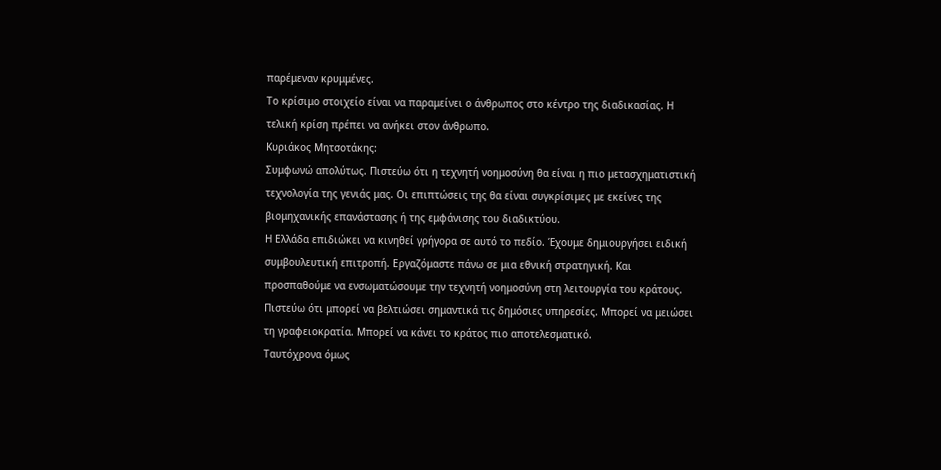παρέμεναν κρυμμένες.
Το κρίσιμο στοιχείο είναι να παραμείνει ο άνθρωπος στο κέντρο της διαδικασίας. Η τελική κρίση πρέπει να ανήκει στον άνθρωπο.
Κυριάκος Μητσοτάκης:
Συμφωνώ απολύτως. Πιστεύω ότι η τεχνητή νοημοσύνη θα είναι η πιο μετασχηματιστική τεχνολογία της γενιάς μας. Οι επιπτώσεις της θα είναι συγκρίσιμες με εκείνες της βιομηχανικής επανάστασης ή της εμφάνισης του διαδικτύου.
Η Ελλάδα επιδιώκει να κινηθεί γρήγορα σε αυτό το πεδίο. Έχουμε δημιουργήσει ειδική συμβουλευτική επιτροπή. Εργαζόμαστε πάνω σε μια εθνική στρατηγική. Και προσπαθούμε να ενσωματώσουμε την τεχνητή νοημοσύνη στη λειτουργία του κράτους.
Πιστεύω ότι μπορεί να βελτιώσει σημαντικά τις δημόσιες υπηρεσίες. Μπορεί να μειώσει τη γραφειοκρατία. Μπορεί να κάνει το κράτος πιο αποτελεσματικό.
Ταυτόχρονα όμως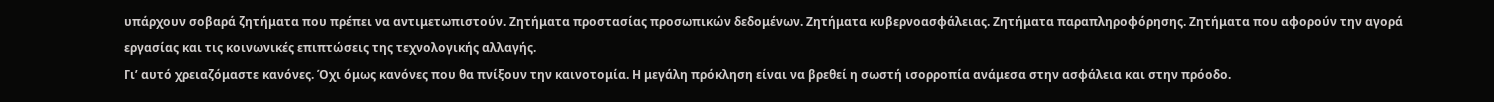υπάρχουν σοβαρά ζητήματα που πρέπει να αντιμετωπιστούν. Ζητήματα προστασίας προσωπικών δεδομένων. Ζητήματα κυβερνοασφάλειας. Ζητήματα παραπληροφόρησης. Ζητήματα που αφορούν την αγορά εργασίας και τις κοινωνικές επιπτώσεις της τεχνολογικής αλλαγής.
Γι’ αυτό χρειαζόμαστε κανόνες. Όχι όμως κανόνες που θα πνίξουν την καινοτομία. Η μεγάλη πρόκληση είναι να βρεθεί η σωστή ισορροπία ανάμεσα στην ασφάλεια και στην πρόοδο.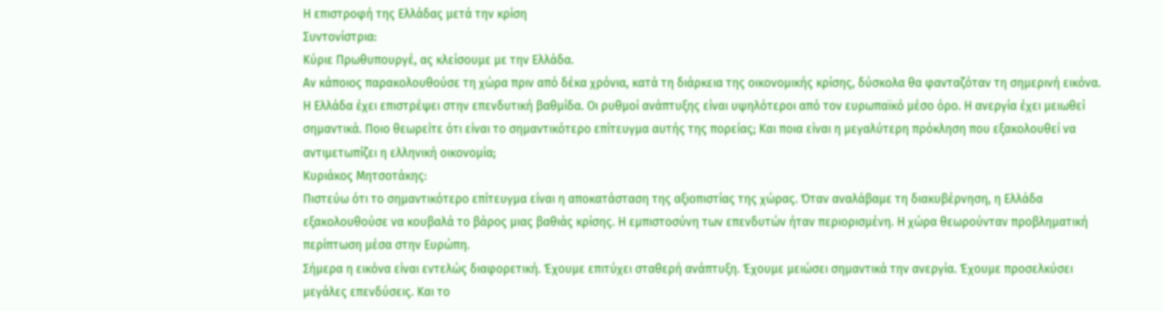Η επιστροφή της Ελλάδας μετά την κρίση
Συντονίστρια:
Κύριε Πρωθυπουργέ, ας κλείσουμε με την Ελλάδα.
Αν κάποιος παρακολουθούσε τη χώρα πριν από δέκα χρόνια, κατά τη διάρκεια της οικονομικής κρίσης, δύσκολα θα φανταζόταν τη σημερινή εικόνα.
Η Ελλάδα έχει επιστρέψει στην επενδυτική βαθμίδα. Οι ρυθμοί ανάπτυξης είναι υψηλότεροι από τον ευρωπαϊκό μέσο όρο. Η ανεργία έχει μειωθεί σημαντικά. Ποιο θεωρείτε ότι είναι το σημαντικότερο επίτευγμα αυτής της πορείας; Και ποια είναι η μεγαλύτερη πρόκληση που εξακολουθεί να αντιμετωπίζει η ελληνική οικονομία;
Κυριάκος Μητσοτάκης:
Πιστεύω ότι το σημαντικότερο επίτευγμα είναι η αποκατάσταση της αξιοπιστίας της χώρας. Όταν αναλάβαμε τη διακυβέρνηση, η Ελλάδα εξακολουθούσε να κουβαλά το βάρος μιας βαθιάς κρίσης. Η εμπιστοσύνη των επενδυτών ήταν περιορισμένη. Η χώρα θεωρούνταν προβληματική περίπτωση μέσα στην Ευρώπη.
Σήμερα η εικόνα είναι εντελώς διαφορετική. Έχουμε επιτύχει σταθερή ανάπτυξη. Έχουμε μειώσει σημαντικά την ανεργία. Έχουμε προσελκύσει μεγάλες επενδύσεις. Και το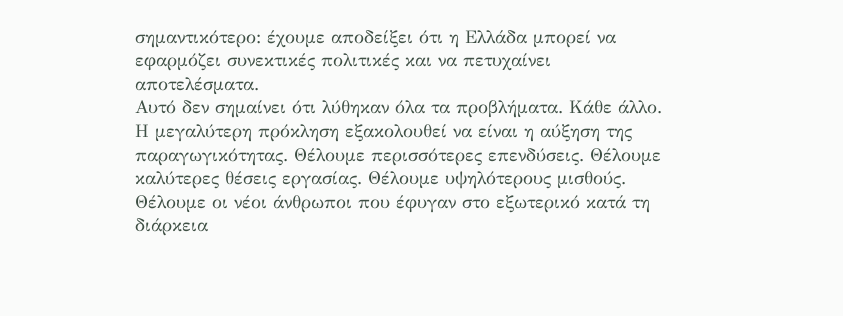σημαντικότερο: έχουμε αποδείξει ότι η Ελλάδα μπορεί να εφαρμόζει συνεκτικές πολιτικές και να πετυχαίνει αποτελέσματα.
Αυτό δεν σημαίνει ότι λύθηκαν όλα τα προβλήματα. Κάθε άλλο. Η μεγαλύτερη πρόκληση εξακολουθεί να είναι η αύξηση της παραγωγικότητας. Θέλουμε περισσότερες επενδύσεις. Θέλουμε καλύτερες θέσεις εργασίας. Θέλουμε υψηλότερους μισθούς. Θέλουμε οι νέοι άνθρωποι που έφυγαν στο εξωτερικό κατά τη διάρκεια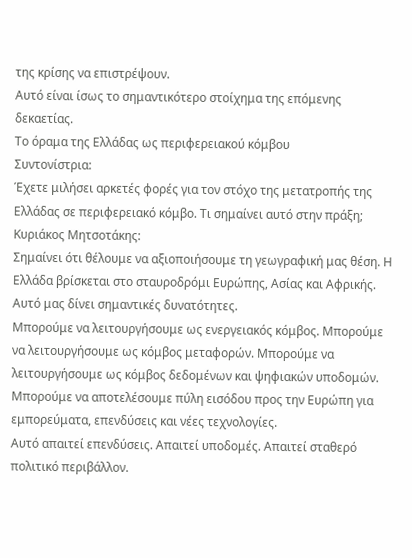της κρίσης να επιστρέψουν.
Αυτό είναι ίσως το σημαντικότερο στοίχημα της επόμενης δεκαετίας.
Το όραμα της Ελλάδας ως περιφερειακού κόμβου
Συντονίστρια:
Έχετε μιλήσει αρκετές φορές για τον στόχο της μετατροπής της Ελλάδας σε περιφερειακό κόμβο. Τι σημαίνει αυτό στην πράξη;
Κυριάκος Μητσοτάκης:
Σημαίνει ότι θέλουμε να αξιοποιήσουμε τη γεωγραφική μας θέση. Η Ελλάδα βρίσκεται στο σταυροδρόμι Ευρώπης, Ασίας και Αφρικής. Αυτό μας δίνει σημαντικές δυνατότητες.
Μπορούμε να λειτουργήσουμε ως ενεργειακός κόμβος. Μπορούμε να λειτουργήσουμε ως κόμβος μεταφορών. Μπορούμε να λειτουργήσουμε ως κόμβος δεδομένων και ψηφιακών υποδομών. Μπορούμε να αποτελέσουμε πύλη εισόδου προς την Ευρώπη για εμπορεύματα, επενδύσεις και νέες τεχνολογίες.
Αυτό απαιτεί επενδύσεις. Απαιτεί υποδομές. Απαιτεί σταθερό πολιτικό περιβάλλον.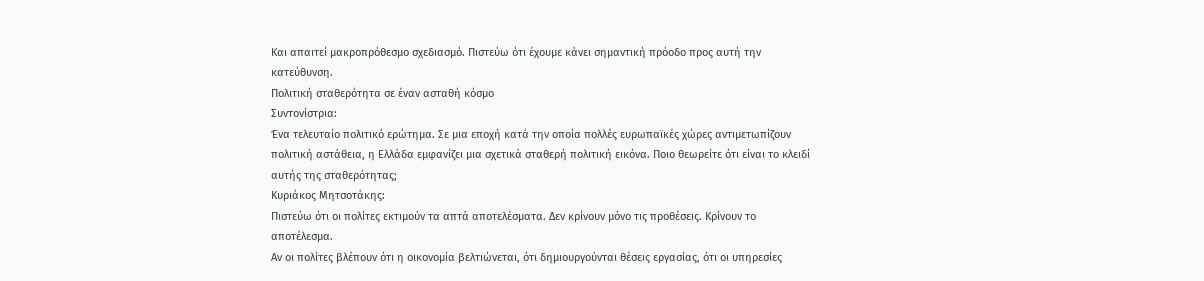Και απαιτεί μακροπρόθεσμο σχεδιασμό. Πιστεύω ότι έχουμε κάνει σημαντική πρόοδο προς αυτή την κατεύθυνση.
Πολιτική σταθερότητα σε έναν ασταθή κόσμο
Συντονίστρια:
Ένα τελευταίο πολιτικό ερώτημα. Σε μια εποχή κατά την οποία πολλές ευρωπαϊκές χώρες αντιμετωπίζουν πολιτική αστάθεια, η Ελλάδα εμφανίζει μια σχετικά σταθερή πολιτική εικόνα. Ποιο θεωρείτε ότι είναι το κλειδί αυτής της σταθερότητας;
Κυριάκος Μητσοτάκης:
Πιστεύω ότι οι πολίτες εκτιμούν τα απτά αποτελέσματα. Δεν κρίνουν μόνο τις προθέσεις. Κρίνουν το αποτέλεσμα.
Αν οι πολίτες βλέπουν ότι η οικονομία βελτιώνεται, ότι δημιουργούνται θέσεις εργασίας, ότι οι υπηρεσίες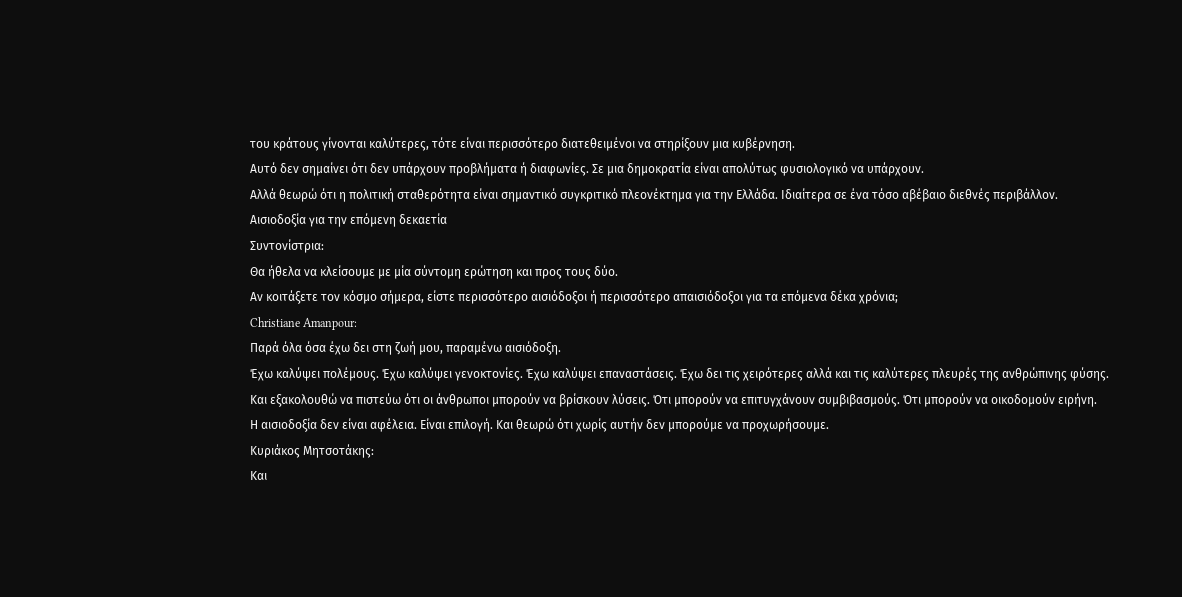του κράτους γίνονται καλύτερες, τότε είναι περισσότερο διατεθειμένοι να στηρίξουν μια κυβέρνηση.
Αυτό δεν σημαίνει ότι δεν υπάρχουν προβλήματα ή διαφωνίες. Σε μια δημοκρατία είναι απολύτως φυσιολογικό να υπάρχουν.
Αλλά θεωρώ ότι η πολιτική σταθερότητα είναι σημαντικό συγκριτικό πλεονέκτημα για την Ελλάδα. Ιδιαίτερα σε ένα τόσο αβέβαιο διεθνές περιβάλλον.
Αισιοδοξία για την επόμενη δεκαετία
Συντονίστρια:
Θα ήθελα να κλείσουμε με μία σύντομη ερώτηση και προς τους δύο.
Αν κοιτάξετε τον κόσμο σήμερα, είστε περισσότερο αισιόδοξοι ή περισσότερο απαισιόδοξοι για τα επόμενα δέκα χρόνια;
Christiane Amanpour:
Παρά όλα όσα έχω δει στη ζωή μου, παραμένω αισιόδοξη.
Έχω καλύψει πολέμους. Έχω καλύψει γενοκτονίες. Έχω καλύψει επαναστάσεις. Έχω δει τις χειρότερες αλλά και τις καλύτερες πλευρές της ανθρώπινης φύσης.
Και εξακολουθώ να πιστεύω ότι οι άνθρωποι μπορούν να βρίσκουν λύσεις. Ότι μπορούν να επιτυγχάνουν συμβιβασμούς. Ότι μπορούν να οικοδομούν ειρήνη.
Η αισιοδοξία δεν είναι αφέλεια. Είναι επιλογή. Και θεωρώ ότι χωρίς αυτήν δεν μπορούμε να προχωρήσουμε.
Κυριάκος Μητσοτάκης:
Και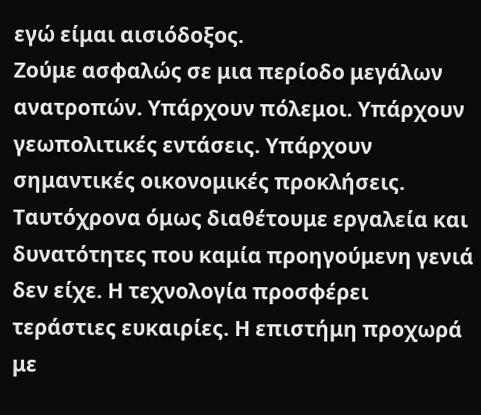εγώ είμαι αισιόδοξος.
Ζούμε ασφαλώς σε μια περίοδο μεγάλων ανατροπών. Υπάρχουν πόλεμοι. Υπάρχουν γεωπολιτικές εντάσεις. Υπάρχουν σημαντικές οικονομικές προκλήσεις.
Ταυτόχρονα όμως διαθέτουμε εργαλεία και δυνατότητες που καμία προηγούμενη γενιά δεν είχε. Η τεχνολογία προσφέρει τεράστιες ευκαιρίες. Η επιστήμη προχωρά με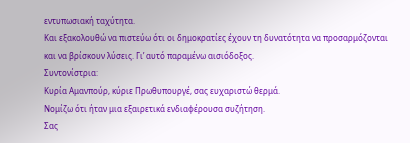εντυπωσιακή ταχύτητα.
Και εξακολουθώ να πιστεύω ότι οι δημοκρατίες έχουν τη δυνατότητα να προσαρμόζονται και να βρίσκουν λύσεις. Γι’ αυτό παραμένω αισιόδοξος.
Συντονίστρια:
Κυρία Αμανπούρ, κύριε Πρωθυπουργέ, σας ευχαριστώ θερμά.
Νομίζω ότι ήταν μια εξαιρετικά ενδιαφέρουσα συζήτηση.
Σας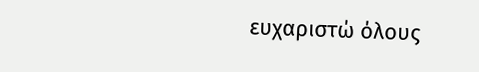ευχαριστώ όλους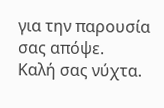για την παρουσία σας απόψε.
Καλή σας νύχτα.